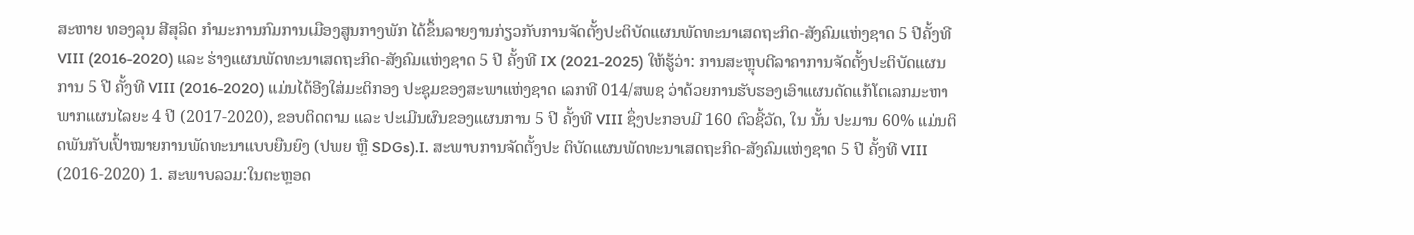ສະຫາຍ ທອງລຸນ ສີສຸລິດ ກຳມະການກົມການເມືອງສູນກາງພັກ ໄດ້ຂຶ້ນລາຍງານກ່ຽວກັບການຈັດຕັ້ງປະຕິບັດແຜນພັດທະນາເສດຖະກິດ-ສັງຄົມແຫ່ງຊາດ 5 ປີຄັ້ງທີ VIII (2016-2020) ແລະ ຮ່າງແຜນພັດທະນາເສດຖະກິດ-ສັງຄົມແຫ່ງຊາດ 5 ປີ ຄັ້ງທີ IX (2021-2025) ໃຫ້ຮູ້ວ່າ: ການສະຫຼຸບຕີລາຄາການຈັດຕັ້ງປະຕິບັດແຜນການ 5 ປີ ຄັ້ງທີ VIII (2016-2020) ແມ່ນໄດ້ອີງໃສ່ມະຕິກອງ ປະຊຸມຂອງສະພາແຫ່ງຊາດ ເລກທີ 014/ສພຊ ວ່າດ້ວຍການຮັບຮອງເອົາແຜນດັດແກ້ໂຕເລກມະຫາພາກແຜນໄລຍະ 4 ປີ (2017-2020), ຂອບຕິດຕາມ ແລະ ປະເມີນຜົນຂອງແຜນການ 5 ປີ ຄັ້ງທີ VIII ຊຶ່ງປະກອບມີ 160 ຕົວຊີ້ວັດ, ໃນ ນັ້ນ ປະມານ 60% ແມ່ນຕິດພັນກັບເປົ້າໝາຍການພັດທະນາແບບຍືນຍົງ (ປພຍ ຫຼື SDGs).I. ສະພາບການຈັດຕັ້ງປະ ຕິບັດແຜນພັດທະນາເສດຖະກິດ-ສັງຄົມແຫ່ງຊາດ 5 ປີ ຄັ້ງທີ VIII (2016-2020) 1. ສະພາບລວມ:ໃນຕະຫຼອດ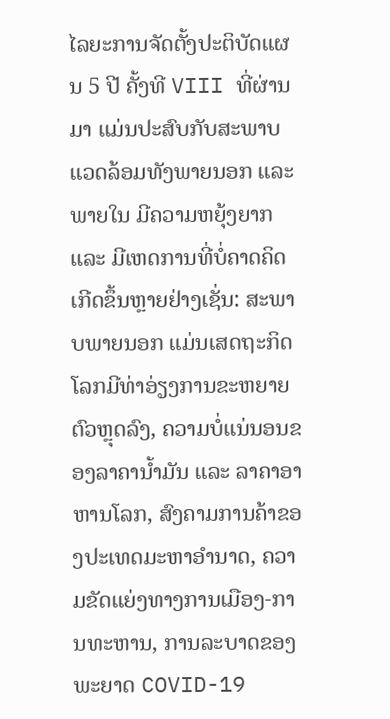ໄລຍະການຈັດຕັ້ງປະຕິບັດແຜນ 5 ປີ ຄັ້ງທີ VIII ທີ່ຜ່ານມາ ແມ່ນປະສົບກັບສະພາບແວດລ້ອມທັງພາຍນອກ ແລະ ພາຍໃນ ມີຄວາມຫຍຸ້ງຍາກ ແລະ ມີເຫດການທີ່ບໍ່ຄາດຄິດເກີດຂຶ້ນຫຼາຍຢ່າງເຊັ່ນ: ສະພາບພາຍນອກ ແມ່ນເສດຖະກິດໂລກມີທ່າອ່ຽງການຂະຫຍາຍຕົວຫຼຸດລົງ, ຄວາມບໍ່ແນ່ນອນຂອງລາຄານ້ຳມັນ ແລະ ລາຄາອາຫານໂລກ, ສົງຄາມການຄ້າຂອງປະເທດມະຫາອຳນາດ, ຄວາມຂັດແຍ່ງທາງການເມືອງ-ການທະຫານ, ການລະບາດຂອງພະຍາດ COVID-19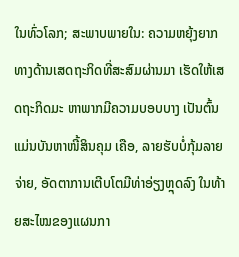ໃນທົ່ວໂລກ; ສະພາບພາຍໃນ: ຄວາມຫຍຸ້ງຍາກທາງດ້ານເສດຖະກິດທີ່ສະສົມຜ່ານມາ ເຮັດໃຫ້ເສດຖະກິດມະ ຫາພາກມີຄວາມບອບບາງ ເປັນຕົ້ນແມ່ນບັນຫາໜີ້ສິນຄຸມ ເຄືອ, ລາຍຮັບບໍ່ກຸ້ມລາຍ ຈ່າຍ, ອັດຕາການເຕີບໂຕມີທ່າອ່ຽງຫຼຸດລົງ ໃນທ້າຍສະໄໝຂອງແຜນກາ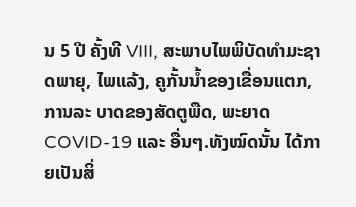ນ 5 ປີ ຄັ້ງທີ VIII, ສະພາບໄພພິບັດທໍາມະຊາດພາຍຸ, ໄພແລ້ງ, ຄູກັ້ນນ້ຳຂອງເຂື່ອນແຕກ, ການລະ ບາດຂອງສັດຕູພືດ, ພະຍາດ COVID-19 ແລະ ອື່ນໆ.ທັງໝົດນັ້ນ ໄດ້ກາຍເປັນສິ່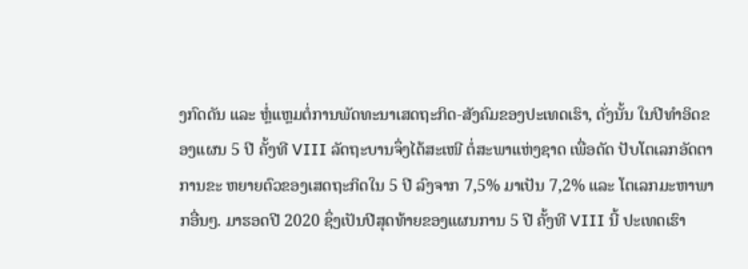ງກົດດັນ ແລະ ຫຼໍ່ແຫຼມຕໍ່ການພັດທະນາເສດຖະກິດ-ສັງຄົມຂອງປະເທດເຮົາ, ດັ່ງນັ້ນ ໃນປີທໍາອິດຂອງແຜນ 5 ປີ ຄັ້ງທີ VIII ລັດຖະບານຈຶ່ງໄດ້ສະເໜີ ຕໍ່ສະພາແຫ່ງຊາດ ເພື່ອດັດ ປັບໂຕເລກອັດຕາການຂະ ຫຍາຍຕົວຂອງເສດຖະກິດໃນ 5 ປີ ລົງຈາກ 7,5% ມາເປັນ 7,2% ແລະ ໂຕເລກມະຫາພາກອື່ນໆ. ມາຮອດປີ 2020 ຊຶ່ງເປັນປີສຸດທ້າຍຂອງແຜນການ 5 ປີ ຄັ້ງທີ VIII ນີ້ ປະເທດເຮົາ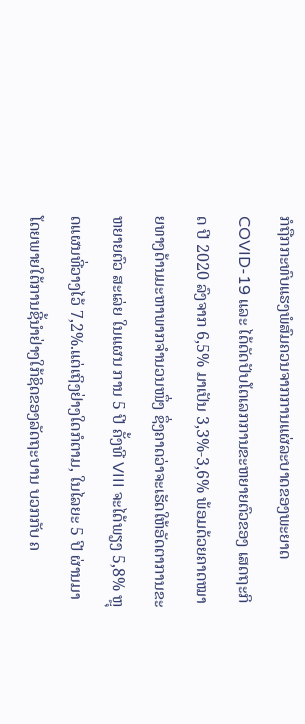ກໍຖືກກະທົບແຮງພໍສົມຄວນຈາກການແຜ່ລະບາດຂອງພະຍາດ COVID-19 ແລະ ໄດ້ດັດປັບໂຕເລກການຂະຫຍາຍຕົວຂອງ ເສດຖະກິດ ປີ 2020 ລົງຈາກ 6,5% ມາເປັນ 3,3%-3,6% ພ້ອມດ້ວຍຄາດໝາຍທາງດ້ານມະຫາພາກຈໍານວນໜຶ່ງ ຊຶ່ງຄາດວ່າຈະເຮັດໃຫ້ອັດຕາການຂະຫຍາຍຕົວ ສະເລ່ຍ ໃນແຜນ ການ 5 ປີ ຄັ້ງທີ VIII ຈະໄດ້ພຽງ 5,8% ຫຼຸດແຜນທີ່ວາງໄວ້ 7,2%.ແຕ່ເຖິງຢ່າງໃດກໍຕາມ, ໃນໄລຍະ 5 ປີ ຜ່ານມາ ໂດຍພາຍໃຕ້ການຊີ້ນໍາຢ່າງໃກ້ຊິດຂອງລັດຖະບານ ບວກກັບ ຄ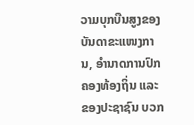ວາມບຸກບືນສູງຂອງບັນດາຂະແໜງການ, ອໍານາດການປົກຄອງທ້ອງຖິ່ນ ແລະ ຂອງປະຊາຊົນ ບວກ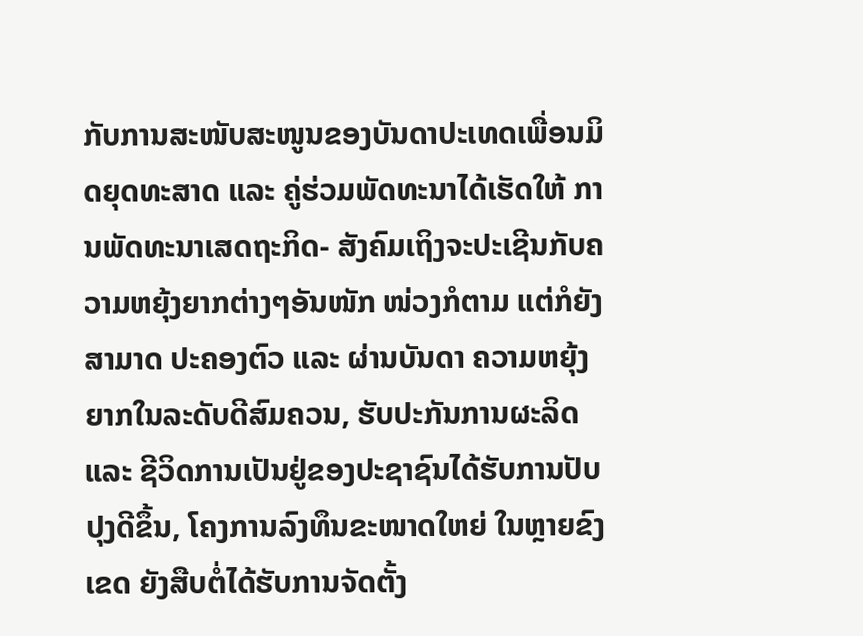ກັບການສະໜັບສະໜູນຂອງບັນດາປະເທດເພື່ອນມິດຍຸດທະສາດ ແລະ ຄູ່ຮ່ວມພັດທະນາໄດ້ເຮັດໃຫ້ ການພັດທະນາເສດຖະກິດ- ສັງຄົມເຖິງຈະປະເຊີນກັບຄວາມຫຍຸ້ງຍາກຕ່າງໆອັນໜັກ ໜ່ວງກໍຕາມ ແຕ່ກໍຍັງສາມາດ ປະຄອງຕົວ ແລະ ຜ່ານບັນດາ ຄວາມຫຍຸ້ງຍາກໃນລະດັບດີສົມຄວນ, ຮັບປະກັນການຜະລິດ ແລະ ຊີວິດການເປັນຢູ່ຂອງປະຊາຊົນໄດ້ຮັບການປັບປຸງດີຂຶ້ນ, ໂຄງການລົງທຶນຂະໜາດໃຫຍ່ ໃນຫຼາຍຂົງເຂດ ຍັງສືບຕໍ່ໄດ້ຮັບການຈັດຕັ້ງ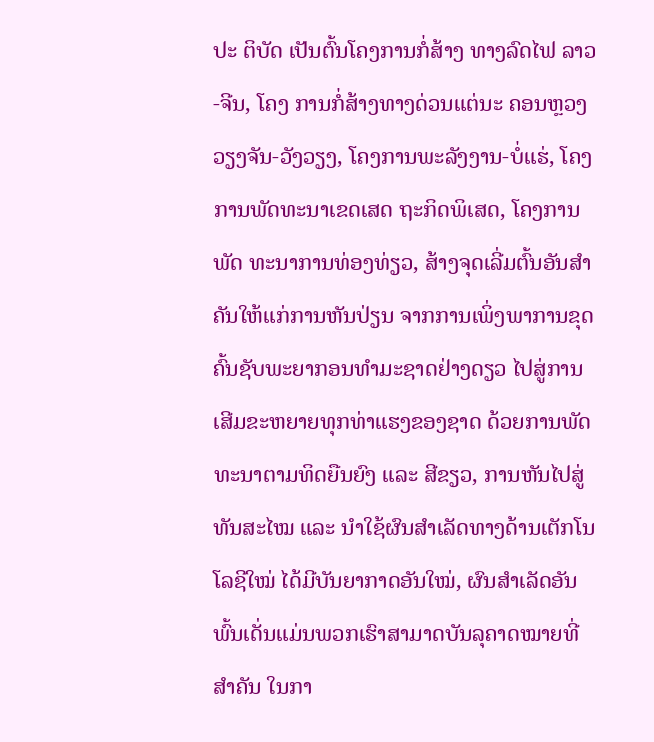ປະ ຕິບັດ ເປັນຕົ້ນໂຄງການກໍ່ສ້າງ ທາງລົດໄຟ ລາວ-ຈີນ, ໂຄງ ການກໍ່ສ້າງທາງດ່ວນແຕ່ນະ ຄອນຫຼວງວຽງຈັນ-ວັງວຽງ, ໂຄງການພະລັງງານ-ບໍ່ແຮ່, ໂຄງການພັດທະນາເຂດເສດ ຖະກິດພິເສດ, ໂຄງການພັດ ທະນາການທ່ອງທ່ຽວ, ສ້າງຈຸດເລີ່ມຕົ້ນອັນສໍາຄັນໃຫ້ແກ່ການຫັນປ່ຽນ ຈາກການເພິ່ງພາການຂຸດຄົ້ນຊັບພະຍາກອນທໍາມະຊາດຢ່າງດຽວ ໄປສູ່ການເສີມຂະຫຍາຍທຸກທ່າແຮງຂອງຊາດ ດ້ວຍການພັດທະນາຕາມທິດຍືນຍົງ ແລະ ສີຂຽວ, ການຫັນໄປສູ່ທັນສະໄໝ ແລະ ນໍາໃຊ້ຜົນສໍາເລັດທາງດ້ານເຕັກໂນໂລຊີໃໝ່ ໄດ້ມີບັນຍາກາດອັນໃໝ່, ຜົນສໍາເລັດອັນພົ້ນເດັ່ນແມ່ນພວກເຮົາສາມາດບັນລຸຄາດໝາຍທີ່ສໍາຄັນ ໃນກາ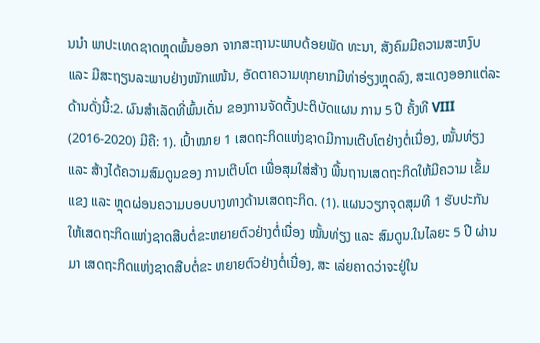ນນໍາ ພາປະເທດຊາດຫຼຸດພົ້ນອອກ ຈາກສະຖານະພາບດ້ອຍພັດ ທະນາ, ສັງຄົມມີຄວາມສະຫງົບ ແລະ ມີສະຖຽນລະພາບຢ່າງໜັກແໜ້ນ, ອັດຕາຄວາມທຸກຍາກມີທ່າອ່ຽງຫຼຸດລົງ, ສະແດງອອກແຕ່ລະດ້ານດັ່ງນີ້:2. ຜົນສໍາເລັດທີ່ພົ້ນເດັ່ນ ຂອງການຈັດຕັ້ງປະຕິບັດແຜນ ການ 5 ປີ ຄັ້ງທີ VIII (2016-2020) ມີຄື: 1). ເປົ້າໝາຍ 1 ເສດຖະກິດແຫ່ງຊາດມີການເຕີບໂຕຢ່າງຕໍ່ເນື່ອງ, ໝັ້ນທ່ຽງ ແລະ ສ້າງໄດ້ຄວາມສົມດູນຂອງ ການເຕີບໂຕ ເພື່ອສຸມໃສ່ສ້າງ ພື້ນຖານເສດຖະກິດໃຫ້ມີຄວາມ ເຂັ້ມແຂງ ແລະ ຫຼຸດຜ່ອນຄວາມບອບບາງທາງດ້ານເສດຖະກິດ. (1). ແຜນວຽກຈຸດສຸມທີ 1 ຮັບປະກັນໃຫ້ເສດຖະກິດແຫ່ງຊາດສືບຕໍ່ຂະຫຍາຍຕົວຢ່າງຕໍ່ເນື່ອງ ໝັ້ນທ່ຽງ ແລະ ສົມດູນ.ໃນໄລຍະ 5 ປີ ຜ່ານມາ ເສດຖະກິດແຫ່ງຊາດສືບຕໍ່ຂະ ຫຍາຍຕົວຢ່າງຕໍ່ເນື່ອງ, ສະ ເລ່ຍຄາດວ່າຈະຢູ່ໃນ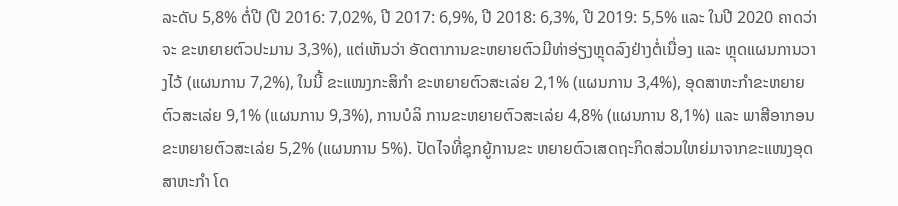ລະດັບ 5,8% ຕໍ່ປີ (ປີ 2016: 7,02%, ປີ 2017: 6,9%, ປີ 2018: 6,3%, ປີ 2019: 5,5% ແລະ ໃນປີ 2020 ຄາດວ່າຈະ ຂະຫຍາຍຕົວປະມານ 3,3%), ແຕ່ເຫັນວ່າ ອັດຕາການຂະຫຍາຍຕົວມີທ່າອ່ຽງຫຼຸດລົງຢ່າງຕໍ່ເນື່ອງ ແລະ ຫຼຸດແຜນການວາງໄວ້ (ແຜນການ 7,2%), ໃນນີ້ ຂະແໜງກະສິກໍາ ຂະຫຍາຍຕົວສະເລ່ຍ 2,1% (ແຜນການ 3,4%), ອຸດສາຫະກໍາຂະຫຍາຍຕົວສະເລ່ຍ 9,1% (ແຜນການ 9,3%), ການບໍລິ ການຂະຫຍາຍຕົວສະເລ່ຍ 4,8% (ແຜນການ 8,1%) ແລະ ພາສີອາກອນຂະຫຍາຍຕົວສະເລ່ຍ 5,2% (ແຜນການ 5%). ປັດໄຈທີ່ຊຸກຍູ້ການຂະ ຫຍາຍຕົວເສດຖະກິດສ່ວນໃຫຍ່ມາຈາກຂະແໜງອຸດສາຫະກໍາ ໂດ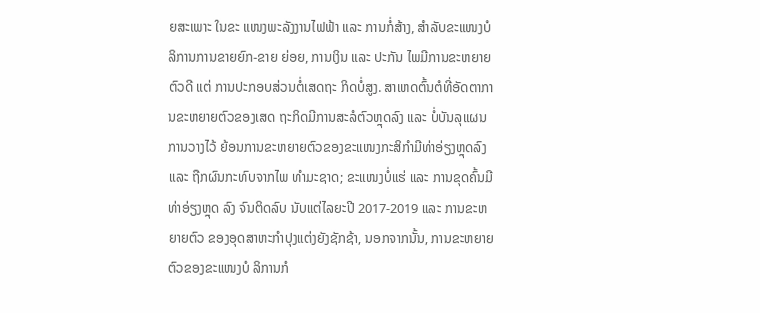ຍສະເພາະ ໃນຂະ ແໜງພະລັງງານໄຟຟ້າ ແລະ ການກໍ່ສ້າງ, ສໍາລັບຂະແໜງບໍລິການການຂາຍຍົກ-ຂາຍ ຍ່ອຍ, ການເງິນ ແລະ ປະກັນ ໄພມີການຂະຫຍາຍຕົວດີ ແຕ່ ການປະກອບສ່ວນຕໍ່ເສດຖະ ກິດບໍ່ສູງ. ສາເຫດຕົ້ນຕໍທີ່ອັດຕາການຂະຫຍາຍຕົວຂອງເສດ ຖະກິດມີການສະລໍຕົວຫຼຸດລົງ ແລະ ບໍ່ບັນລຸແຜນການວາງໄວ້ ຍ້ອນການຂະຫຍາຍຕົວຂອງຂະແໜງກະສິກໍາມີທ່າອ່ຽງຫຼຸດລົງ ແລະ ຖືກຜົນກະທົບຈາກໄພ ທໍາມະຊາດ; ຂະແໜງບໍ່ແຮ່ ແລະ ການຂຸດຄົ້ນມີທ່າອ່ຽງຫຼຸດ ລົງ ຈົນຕິດລົບ ນັບແຕ່ໄລຍະປີ 2017-2019 ແລະ ການຂະຫຍາຍຕົວ ຂອງອຸດສາຫະກໍາປຸງແຕ່ງຍັງຊັກຊ້າ, ນອກຈາກນັ້ນ, ການຂະຫຍາຍຕົວຂອງຂະແໜງບໍ ລິການກໍ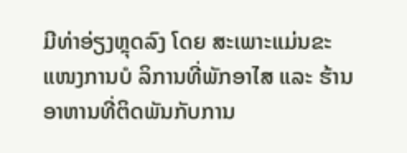ມີທ່າອ່ຽງຫຼຸດລົງ ໂດຍ ສະເພາະແມ່ນຂະແໜງການບໍ ລິການທີ່ພັກອາໄສ ແລະ ຮ້ານ ອາຫານທີ່ຕິດພັນກັບການ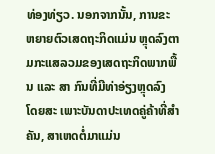ທ່ອງທ່ຽວ. ນອກຈາກນັ້ນ, ການຂະ ຫຍາຍຕົວເສດຖະກິດແມ່ນ ຫຼຸດລົງຕາມກະແສລວມຂອງເສດຖະກິດພາກພື້ນ ແລະ ສາ ກົນທີ່ມີທ່າອ່ຽງຫຼຸດລົງ ໂດຍສະ ເພາະບັນດາປະເທດຄູ່ຄ້າທີ່ສໍາຄັນ, ສາເຫດຕໍ່ມາແມ່ນ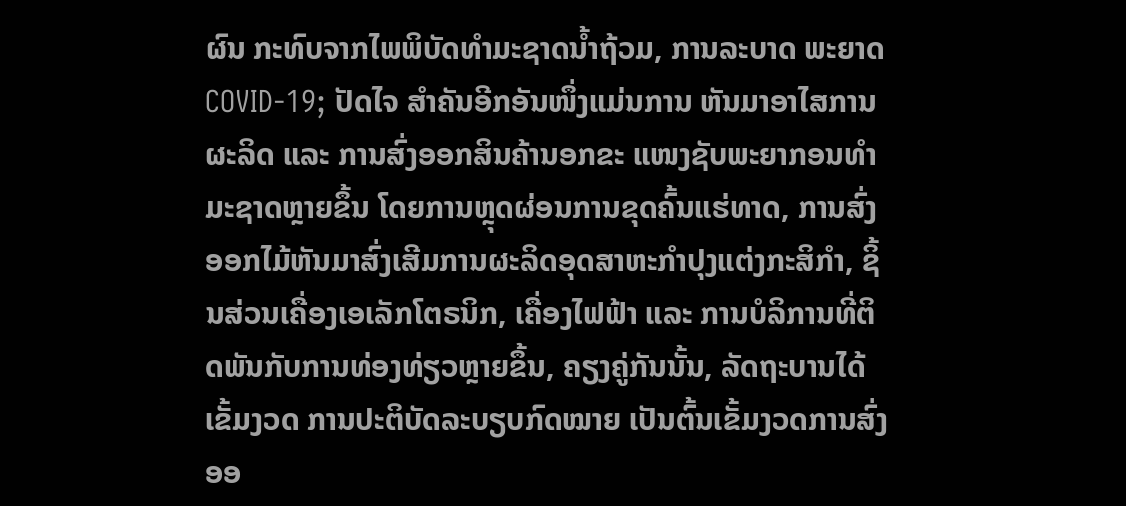ຜົນ ກະທົບຈາກໄພພິບັດທໍາມະຊາດນ້ຳຖ້ວມ, ການລະບາດ ພະຍາດ COVID-19; ປັດໄຈ ສໍາຄັນອີກອັນໜຶ່ງແມ່ນການ ຫັນມາອາໄສການຜະລິດ ແລະ ການສົ່ງອອກສິນຄ້ານອກຂະ ແໜງຊັບພະຍາກອນທໍາມະຊາດຫຼາຍຂຶ້ນ ໂດຍການຫຼຸດຜ່ອນການຂຸດຄົ້ນແຮ່ທາດ, ການສົ່ງ ອອກໄມ້ຫັນມາສົ່ງເສີມການຜະລິດອຸດສາຫະກໍາປຸງແຕ່ງກະສິກໍາ, ຊິ້ນສ່ວນເຄື່ອງເອເລັກໂຕຣນິກ, ເຄື່ອງໄຟຟ້າ ແລະ ການບໍລິການທີ່ຕິດພັນກັບການທ່ອງທ່ຽວຫຼາຍຂຶ້ນ, ຄຽງຄູ່ກັນນັ້ນ, ລັດຖະບານໄດ້ເຂັ້ມງວດ ການປະຕິບັດລະບຽບກົດໝາຍ ເປັນຕົ້ນເຂັ້ມງວດການສົ່ງອອ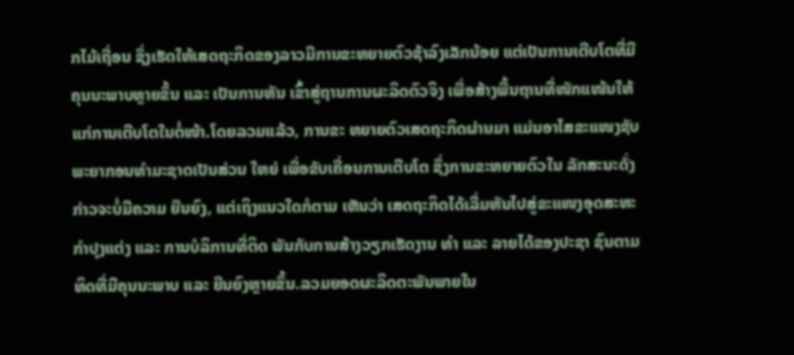ກໄມ້ເຖື່ອນ ຊຶ່ງເຮັດໃຫ້ເສດຖະກິດຂອງລາວມີການຂະຫຍາຍຕົວຊ້າລົງເລັກນ້ອຍ ແຕ່ເປັນການເຕີບໂຕທີ່ມີຄຸນນະພາບຫຼາຍຂຶ້ນ ແລະ ເປັນການຫັນ ເຂົ້າສູ່ຖານການຜະລິດຕົວຈິງ ເພື່ອສ້າງພື້ນຖານທີ່ໜັກແໜ້ນໃຫ້ແກ່ການເຕີບໂຕໃນຕໍ່ໜ້າ.ໂດຍລວມແລ້ວ, ການຂະ ຫຍາຍຕົວເສດຖະກິດຜ່ານມາ ແມ່ນອາໄສຂະແໜງຊັບພະຍາກອນທໍາມະຊາດເປັນສ່ວນ ໃຫຍ່ ເພື່ອຂັບເຄື່ອນການເຕີບໂຕ ຊຶ່ງການຂະຫຍາຍຕົວໃນ ລັກສະນະດັ່ງກ່າວຈະບໍ່ມີຄວາມ ຍືນຍົງ, ແຕ່ເຖິງແນວໃດກໍຕາມ ເຫັນວ່າ ເສດຖະກິດໄດ້ເລີ່ມຫັນໄປສູ່ຂະແໜງອຸດສະຫະກໍາປຸງແຕ່ງ ແລະ ການບໍລິການທີ່ຕິດ ພັນກັບການສ້າງວຽກເຮັດງານ ທໍາ ແລະ ລາຍໄດ້ຂອງປະຊາ ຊົນຕາມທິດທີ່ມີຄຸນນະພາບ ແລະ ຍືນຍົງຫຼາຍຂຶ້ນ.ລວມຍອດຜະລິດຕະພັນພາຍໃນ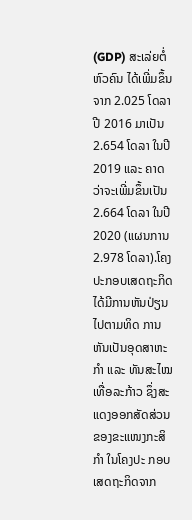(GDP) ສະເລ່ຍຕໍ່ຫົວຄົນ ໄດ້ເພີ່ມຂຶ້ນຈາກ 2.025 ໂດລາ ປີ 2016 ມາເປັນ 2.654 ໂດລາ ໃນປີ 2019 ແລະ ຄາດວ່າຈະເພີ່ມຂຶ້ນເປັນ 2.664 ໂດລາ ໃນປີ 2020 (ແຜນການ 2.978 ໂດລາ).ໂຄງປະກອບເສດຖະກິດ ໄດ້ມີການຫັນປ່ຽນໄປຕາມທິດ ການຫັນເປັນອຸດສາຫະກໍາ ແລະ ທັນສະໄໝເທື່ອລະກ້າວ ຊຶ່ງສະແດງອອກສັດສ່ວນຂອງຂະແໜງກະສິກໍາ ໃນໂຄງປະ ກອບເສດຖະກິດຈາກ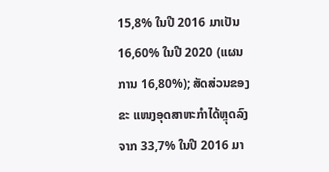15,8% ໃນປີ 2016 ມາເປັນ 16,60% ໃນປີ 2020 (ແຜນການ 16,80%); ສັດສ່ວນຂອງຂະ ແໜງອຸດສາຫະກໍາໄດ້ຫຼຸດລົງ ຈາກ 33,7% ໃນປີ 2016 ມາ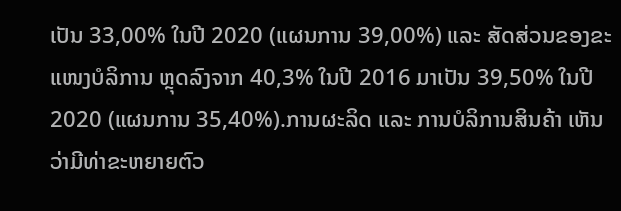ເປັນ 33,00% ໃນປີ 2020 (ແຜນການ 39,00%) ແລະ ສັດສ່ວນຂອງຂະແໜງບໍລິການ ຫຼຸດລົງຈາກ 40,3% ໃນປີ 2016 ມາເປັນ 39,50% ໃນປີ 2020 (ແຜນການ 35,40%).ການຜະລິດ ແລະ ການບໍລິການສິນຄ້າ ເຫັນວ່າມີທ່າຂະຫຍາຍຕົວ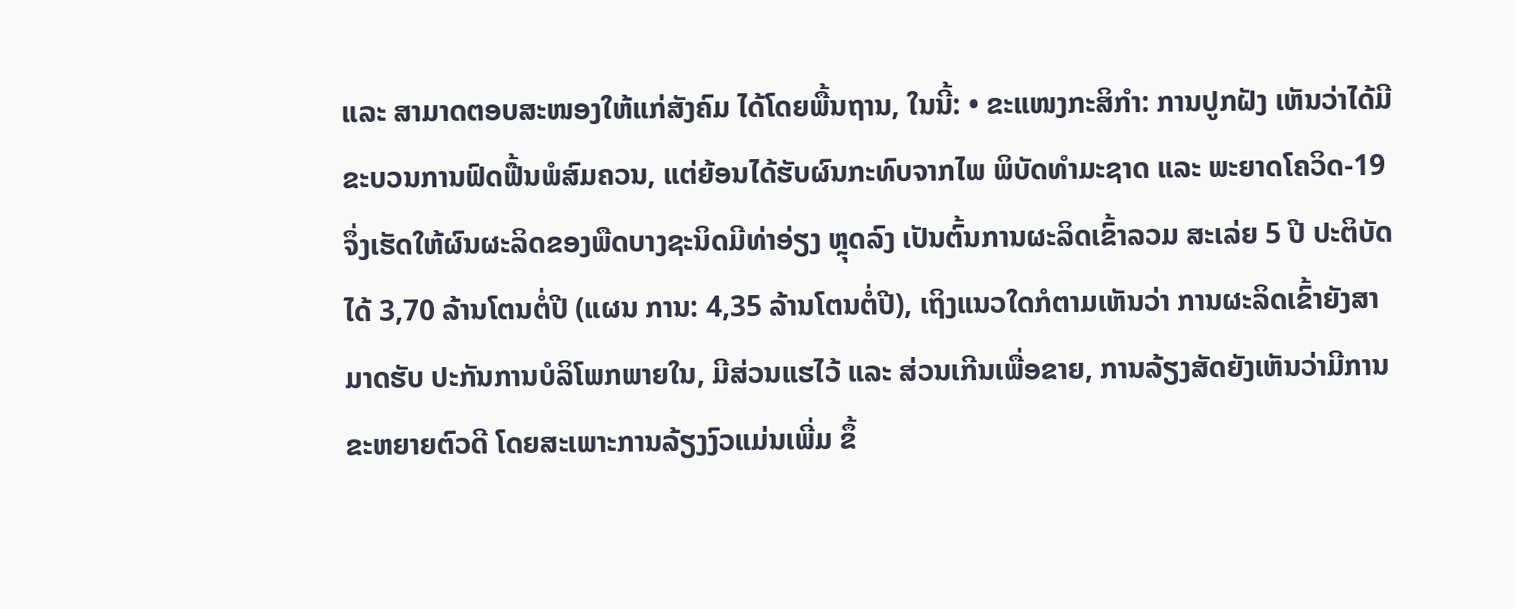ແລະ ສາມາດຕອບສະໜອງໃຫ້ແກ່ສັງຄົມ ໄດ້ໂດຍພື້ນຖານ, ໃນນີ້: • ຂະແໜງກະສິກໍາ: ການປູກຝັງ ເຫັນວ່າໄດ້ມີຂະບວນການຟົດຟື້ນພໍສົມຄວນ, ແຕ່ຍ້ອນໄດ້ຮັບຜົນກະທົບຈາກໄພ ພິບັດທໍາມະຊາດ ແລະ ພະຍາດໂຄວິດ-19 ຈຶ່ງເຮັດໃຫ້ຜົນຜະລິດຂອງພືດບາງຊະນິດມີທ່າອ່ຽງ ຫຼຸດລົງ ເປັນຕົ້ນການຜະລິດເຂົ້າລວມ ສະເລ່ຍ 5 ປີ ປະຕິບັດໄດ້ 3,70 ລ້ານໂຕນຕໍ່ປີ (ແຜນ ການ: 4,35 ລ້ານໂຕນຕໍ່ປີ), ເຖິງແນວໃດກໍຕາມເຫັນວ່າ ການຜະລິດເຂົ້າຍັງສາມາດຮັບ ປະກັນການບໍລິໂພກພາຍໃນ, ມີສ່ວນແຮໄວ້ ແລະ ສ່ວນເກີນເພື່ອຂາຍ, ການລ້ຽງສັດຍັງເຫັນວ່າມີການຂະຫຍາຍຕົວດີ ໂດຍສະເພາະການລ້ຽງງົວແມ່ນເພີ່ມ ຂຶ້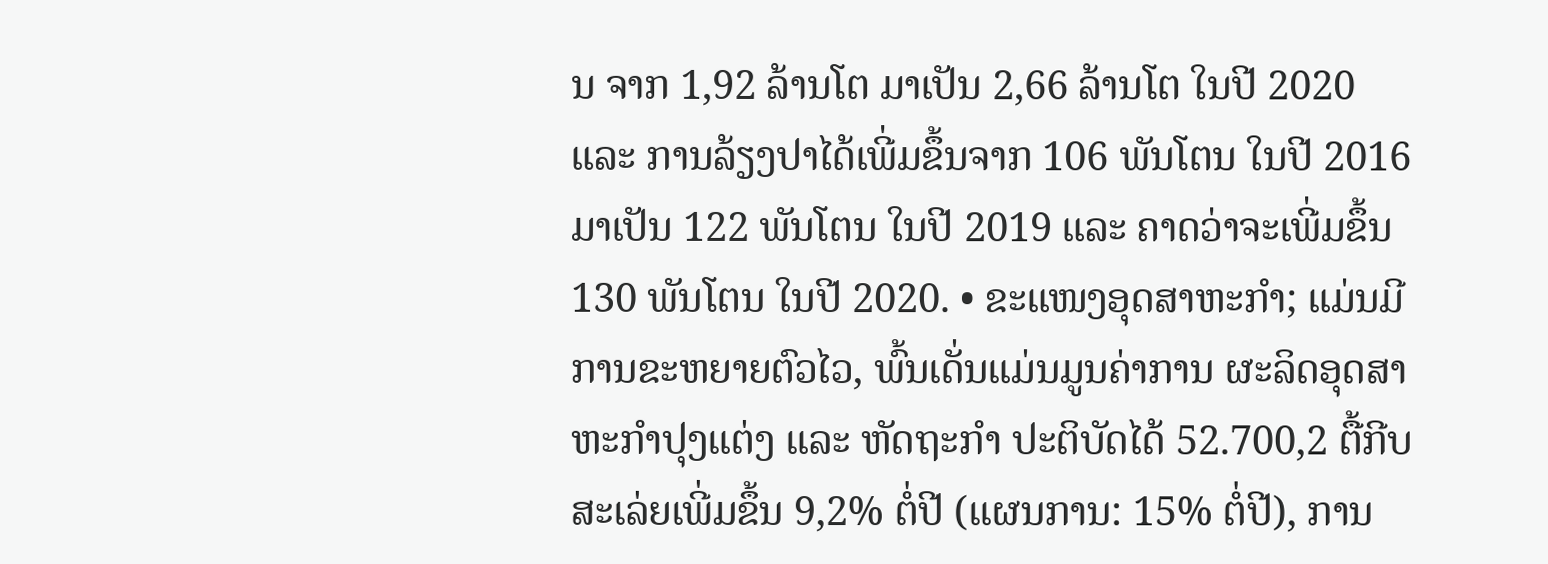ນ ຈາກ 1,92 ລ້ານໂຕ ມາເປັນ 2,66 ລ້ານໂຕ ໃນປີ 2020 ແລະ ການລ້ຽງປາໄດ້ເພີ່ມຂຶ້ນຈາກ 106 ພັນໂຕນ ໃນປີ 2016 ມາເປັນ 122 ພັນໂຕນ ໃນປີ 2019 ແລະ ຄາດວ່າຈະເພີ່ມຂຶ້ນ 130 ພັນໂຕນ ໃນປີ 2020. • ຂະແໜງອຸດສາຫະກໍາ; ແມ່ນມີການຂະຫຍາຍຕົວໄວ, ພົ້ນເດັ່ນແມ່ນມູນຄ່າການ ຜະລິດອຸດສາຫະກໍາປຸງແຕ່ງ ແລະ ຫັດຖະກໍາ ປະຕິບັດໄດ້ 52.700,2 ຕື້ກີບ ສະເລ່ຍເພີ່ມຂຶ້ນ 9,2% ຕໍ່ປີ (ແຜນການ: 15% ຕໍ່ປີ), ການ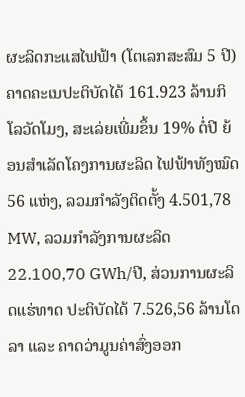ຜະລິດກະແສໄຟຟ້າ (ໂຕເລກສະສົມ 5 ປີ) ຄາດຄະເນປະຕິບັດໄດ້ 161.923 ລ້ານກິໂລວັດໂມງ, ສະເລ່ຍເພີ່ມຂຶ້ນ 19% ຕໍ່ປີ ຍ້ອນສໍາເລັດໂຄງການຜະລິດ ໄຟຟ້າທັງໝົດ 56 ແຫ່ງ, ລວມກໍາລັງຕິດຕັ້ງ 4.501,78 MW, ລວມກໍາລັງການຜະລິດ 22.100,70 GWh/ປີ, ສ່ວນການຜະລິດແຮ່ທາດ ປະຕິບັດໄດ້ 7.526,56 ລ້ານໂດລາ ແລະ ຄາດວ່າມູນຄ່າສົ່ງອອກ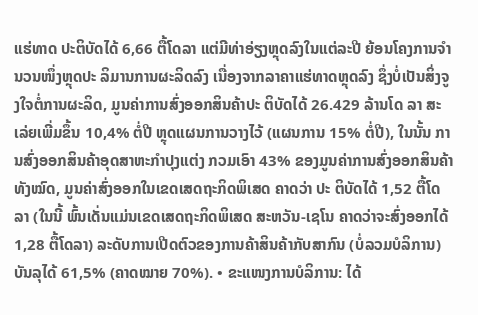ແຮ່ທາດ ປະຕິບັດໄດ້ 6,66 ຕື້ໂດລາ ແຕ່ມີທ່າອ່ຽງຫຼຸດລົງໃນແຕ່ລະປີ ຍ້ອນໂຄງການຈໍານວນໜຶ່ງຫຼຸດປະ ລິມານການຜະລິດລົງ ເນື່ອງຈາກລາຄາແຮ່ທາດຫຼຸດລົງ ຊຶ່ງບໍ່ເປັນສິ່ງຈູງໃຈຕໍ່ການຜະລິດ, ມູນຄ່າການສົ່ງອອກສິນຄ້າປະ ຕິບັດໄດ້ 26.429 ລ້ານໂດ ລາ ສະເລ່ຍເພີ່ມຂຶ້ນ 10,4% ຕໍ່ປີ ຫຼຸດແຜນການວາງໄວ້ (ແຜນການ 15% ຕໍ່ປີ), ໃນນັ້ນ ການສົ່ງອອກສິນຄ້າອຸດສາຫະກໍາປຸງແຕ່ງ ກວມເອົາ 43% ຂອງມູນຄ່າການສົ່ງອອກສິນຄ້າທັງໝົດ, ມູນຄ່າສົ່ງອອກໃນເຂດເສດຖະກິດພິເສດ ຄາດວ່າ ປະ ຕິບັດໄດ້ 1,52 ຕື້ໂດລາ (ໃນນີ້ ພົ້ນເດັ່ນແມ່ນເຂດເສດຖະກິດພິເສດ ສະຫວັນ-ເຊໂນ ຄາດວ່າຈະສົ່ງອອກໄດ້ 1,28 ຕື້ໂດລາ) ລະດັບການເປີດຕົວຂອງການຄ້າສິນຄ້າກັບສາກົນ (ບໍ່ລວມບໍລິການ) ບັນລຸໄດ້ 61,5% (ຄາດໝາຍ 70%). • ຂະແໜງການບໍລິການ: ໄດ້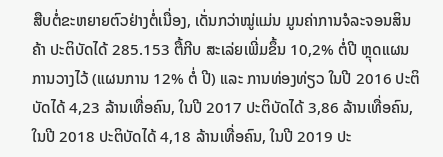ສືບຕໍ່ຂະຫຍາຍຕົວຢ່າງຕໍ່ເນື່ອງ, ເດັ່ນກວ່າໝູ່ແມ່ນ ມູນຄ່າການຈໍລະຈອນສິນຄ້າ ປະຕິບັດໄດ້ 285.153 ຕື້ກີບ ສະເລ່ຍເພີ່ມຂຶ້ນ 10,2% ຕໍ່ປີ ຫຼຸດແຜນ ການວາງໄວ້ (ແຜນການ 12% ຕໍ່ ປີ) ແລະ ການທ່ອງທ່ຽວ ໃນປີ 2016 ປະຕິບັດໄດ້ 4,23 ລ້ານເທື່ອຄົນ, ໃນປີ 2017 ປະຕິບັດໄດ້ 3,86 ລ້ານເທື່ອຄົນ, ໃນປີ 2018 ປະຕິບັດໄດ້ 4,18 ລ້ານເທື່ອຄົນ, ໃນປີ 2019 ປະ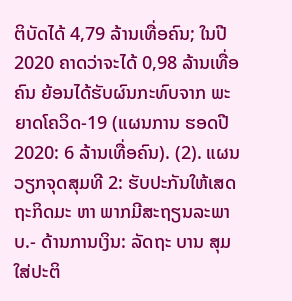ຕິບັດໄດ້ 4,79 ລ້ານເທື່ອຄົນ; ໃນປີ 2020 ຄາດວ່າຈະໄດ້ 0,98 ລ້ານເທື່ອຄົນ ຍ້ອນໄດ້ຮັບຜົນກະທົບຈາກ ພະຍາດໂຄວິດ-19 (ແຜນການ ຮອດປີ 2020: 6 ລ້ານເທື່ອຄົນ). (2). ແຜນວຽກຈຸດສຸມທີ 2: ຮັບປະກັນໃຫ້ເສດຖະກິດມະ ຫາ ພາກມີສະຖຽນລະພາບ.- ດ້ານການເງິນ: ລັດຖະ ບານ ສຸມໃສ່ປະຕິ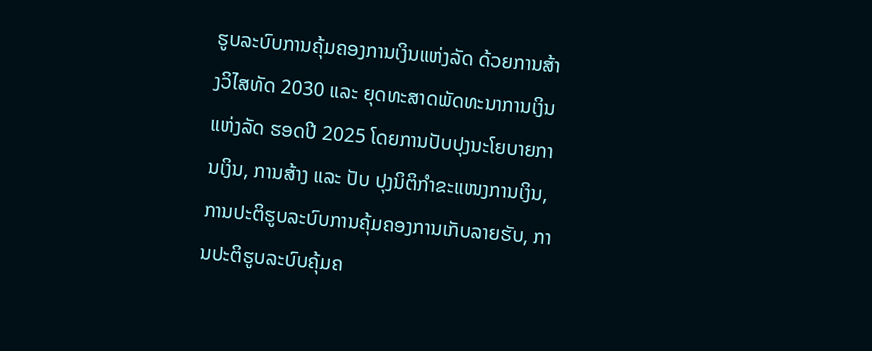ຮູບລະບົບການຄຸ້ມຄອງການເງິນແຫ່ງລັດ ດ້ວຍການສ້າງວິໄສທັດ 2030 ແລະ ຍຸດທະສາດພັດທະນາການເງິນແຫ່ງລັດ ຮອດປີ 2025 ໂດຍການປັບປຸງນະໂຍບາຍການເງິນ, ການສ້າງ ແລະ ປັບ ປຸງນິຕິກໍາຂະແໜງການເງິນ, ການປະຕິຮູບລະບົບການຄຸ້ມຄອງການເກັບລາຍຮັບ, ການປະຕິຮູບລະບົບຄຸ້ມຄ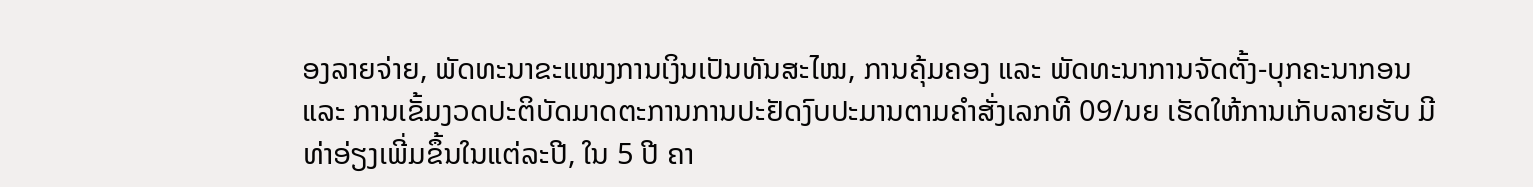ອງລາຍຈ່າຍ, ພັດທະນາຂະແໜງການເງິນເປັນທັນສະໄໝ, ການຄຸ້ມຄອງ ແລະ ພັດທະນາການຈັດຕັ້ງ-ບຸກຄະນາກອນ ແລະ ການເຂັ້ມງວດປະຕິບັດມາດຕະການການປະຢັດງົບປະມານຕາມຄໍາສັ່ງເລກທີ 09/ນຍ ເຮັດໃຫ້ການເກັບລາຍຮັບ ມີທ່າອ່ຽງເພີ່ມຂຶ້ນໃນແຕ່ລະປີ, ໃນ 5 ປີ ຄາ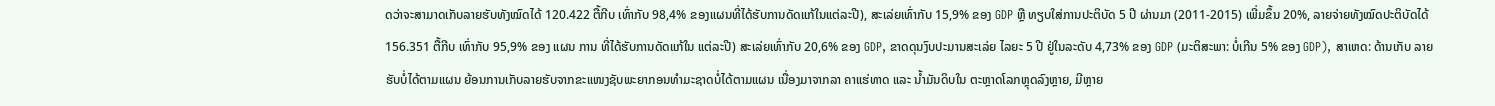ດວ່າຈະສາມາດເກັບລາຍຮັບທັງໝົດໄດ້ 120.422 ຕື້ກີບ ເທົ່າກັບ 98,4% ຂອງແຜນທີ່ໄດ້ຮັບການດັດແກ້ໃນແຕ່ລະປີ), ສະເລ່ຍເທົ່າກັບ 15,9% ຂອງ GDP ຫຼື ທຽບໃສ່ການປະຕິບັດ 5 ປີ ຜ່ານມາ (2011-2015) ເພີ່ມຂຶ້ນ 20%, ລາຍຈ່າຍທັງໝົດປະຕິບັດໄດ້ 156.351 ຕື້ກີບ ເທົ່າກັບ 95,9% ຂອງ ແຜນ ການ ທີ່ໄດ້ຮັບການດັດແກ້ໃນ ແຕ່ລະປີ) ສະເລ່ຍເທົ່າກັບ 20,6% ຂອງ GDP, ຂາດດຸນງົບປະມານສະເລ່ຍ ໄລຍະ 5 ປີ ຢູ່ໃນລະດັບ 4,73% ຂອງ GDP (ມະຕິສະພາ: ບໍ່ເກີນ 5% ຂອງ GDP), ສາເຫດ: ດ້ານເກັບ ລາຍຮັບບໍ່ໄດ້ຕາມແຜນ ຍ້ອນການເກັບລາຍຮັບຈາກຂະແໜງຊັບພະຍາກອນທໍາມະຊາດບໍ່ໄດ້ຕາມແຜນ ເນື່ອງມາຈາກລາ ຄາແຮ່ທາດ ແລະ ນ້ຳມັນດິບໃນ ຕະຫຼາດໂລກຫຼຸດລົງຫຼາຍ, ມີຫຼາຍ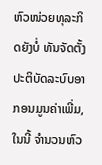ຫົວໜ່ວຍທຸລະກິດຍັງບໍ່ ທັນຈັດຕັ້ງປະຕິບັດລະບົບອາ ກອນມູນຄ່າເພີ່ມ, ໃນນີ້ ຈໍານວນຫົວ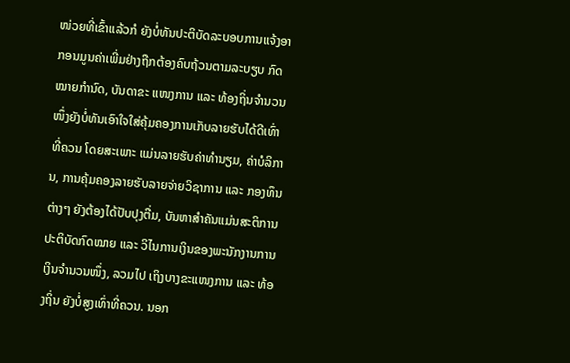ໜ່ວຍທີ່ເຂົ້າແລ້ວກໍ ຍັງບໍ່ທັນປະຕິບັດລະບອບການແຈ້ງອາກອນມູນຄ່າເພີ່ມຢ່າງຖືກຕ້ອງຄົບຖ້ວນຕາມລະບຽບ ກົດໝາຍກໍານົດ, ບັນດາຂະ ແໜງການ ແລະ ທ້ອງຖິ່ນຈໍານວນໜຶ່ງຍັງບໍ່ທັນເອົາໃຈໃສ່ຄຸ້ມຄອງການເກັບລາຍຮັບໄດ້ດີເທົ່າທີ່ຄວນ ໂດຍສະເພາະ ແມ່ນລາຍຮັບຄ່າທໍານຽມ, ຄ່າບໍລິການ, ການຄຸ້ມຄອງລາຍຮັບລາຍຈ່າຍວິຊາການ ແລະ ກອງທຶນຕ່າງໆ ຍັງຕ້ອງໄດ້ປັບປຸງຕື່ມ, ບັນຫາສໍາຄັນແມ່ນສະຕິການປະຕິບັດກົດໝາຍ ແລະ ວິໄນການເງິນຂອງພະນັກງານການເງິນຈໍານວນໜຶ່ງ, ລວມໄປ ເຖິງບາງຂະແໜງການ ແລະ ທ້ອງຖິ່ນ ຍັງບໍ່ສູງເທົ່າທີ່ຄວນ. ນອກ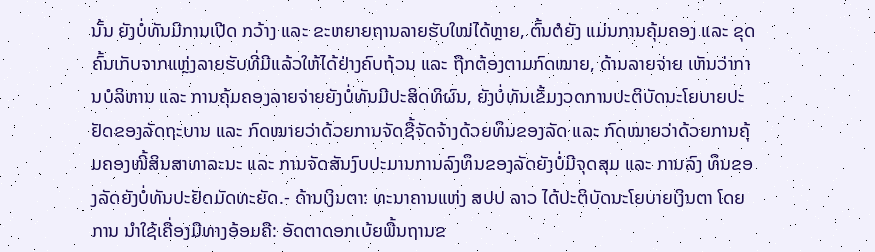ນັ້ນ ຍັງບໍ່ທັນມີການເປີດ ກວ້າງ ແລະ ຂະຫຍາຍຖານລາຍຮັບໃໝ່ໄດ້ຫຼາຍ, ຕົ້ນຕໍຍັງ ແມ່ນການຄຸ້ມຄອງ ແລະ ຂຸດຄົ້ນເກັບຈາກແຫຼ່ງລາຍຮັບທີ່ມີແລ້ວໃຫ້ໄດ້ຢ່າງຄົບຖ້ວນ ແລະ ຖືກຕ້ອງຕາມກົດໝາຍ, ດ້ານລາຍຈ່າຍ ເຫັນວ່າການບໍລິຫານ ແລະ ການຄຸ້ມຄອງລາຍຈ່າຍຍັງບໍ່ທັນມີປະສິດທິຜົນ, ຍັງບໍ່ທັນເຂັ້ມງວດການປະຕິບັດນະໂຍບາຍປະຢັດຂອງລັດຖະບານ ແລະ ກົດໝາຍວ່າດ້ວຍການຈັດຊື້ຈັດຈ້າງດ້ວຍທຶນຂອງລັດ ແລະ ກົດໝາຍວ່າດ້ວຍການຄຸ້ມຄອງໜີ້ສິນສາທາລະນະ ແລະ ການຈັດສັນງົບປະມານການລົງທຶນຂອງລັດຍັງບໍ່ມີຈຸດສຸມ ແລະ ການລົງ ທຶນຂອງລັດຍັງບໍ່ທັນປະຢັດມັດທະຍັດ.- ດ້ານເງິນຕາ: ທະນາຄານແຫ່ງ ສປປ ລາວ ໄດ້ປະຕິບັດນະໂຍບາຍເງິນຕາ ໂດຍການ ນໍາໃຊ້ເຄື່ອງມືທາງອ້ອມຄື: ອັດຕາດອກເບ້ຍພື້ນຖານຂ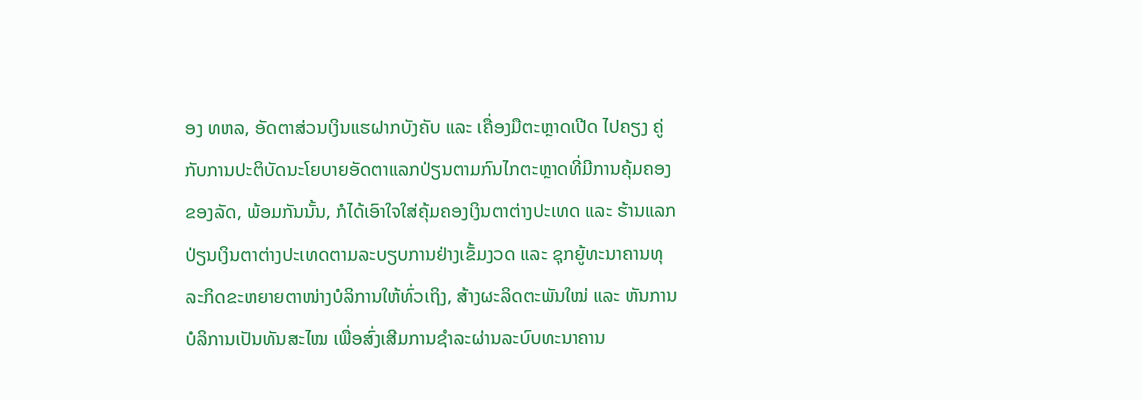ອງ ທຫລ, ອັດຕາສ່ວນເງິນແຮຝາກບັງຄັບ ແລະ ເຄື່ອງມືຕະຫຼາດເປີດ ໄປຄຽງ ຄູ່ກັບການປະຕິບັດນະໂຍບາຍອັດຕາແລກປ່ຽນຕາມກົນໄກຕະຫຼາດທີ່ມີການຄຸ້ມຄອງຂອງລັດ, ພ້ອມກັນນັ້ນ, ກໍໄດ້ເອົາໃຈໃສ່ຄຸ້ມຄອງເງິນຕາຕ່າງປະເທດ ແລະ ຮ້ານແລກ ປ່ຽນເງິນຕາຕ່າງປະເທດຕາມລະບຽບການຢ່າງເຂັ້ມງວດ ແລະ ຊຸກຍູ້ທະນາຄານທຸລະກິດຂະຫຍາຍຕາໜ່າງບໍລິການໃຫ້ທົ່ວເຖິງ, ສ້າງຜະລິດຕະພັນໃໝ່ ແລະ ຫັນການບໍລິການເປັນທັນສະໄໝ ເພື່ອສົ່ງເສີມການຊໍາລະຜ່ານລະບົບທະນາຄານ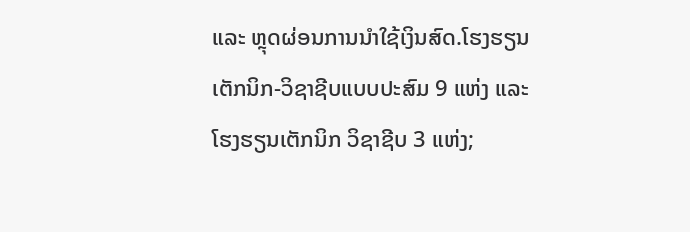ແລະ ຫຼຸດຜ່ອນການນໍາໃຊ້ເງິນສົດ.ໂຮງຮຽນເຕັກນິກ-ວິຊາຊີບແບບປະສົມ 9 ແຫ່ງ ແລະ ໂຮງຮຽນເຕັກນິກ ວິຊາຊີບ 3 ແຫ່ງ;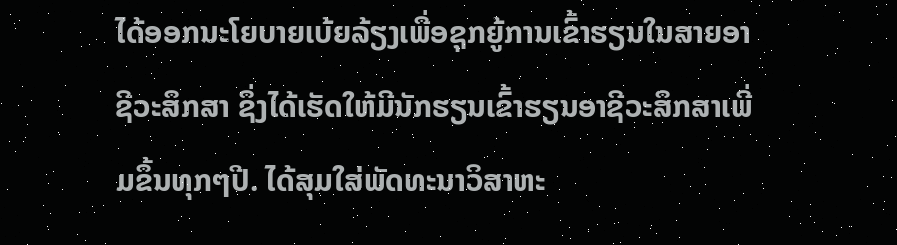ໄດ້ອອກນະໂຍບາຍເບ້ຍລ້ຽງເພື່ອຊຸກຍູ້ການເຂົ້າຮຽນໃນສາຍອາຊີວະສຶກສາ ຊຶ່ງໄດ້ເຮັດໃຫ້ມີນັກຮຽນເຂົ້າຮຽນອາຊີວະສຶກສາເພີ່ມຂຶ້ນທຸກໆປີ. ໄດ້ສຸມໃສ່ພັດທະນາວິສາຫະ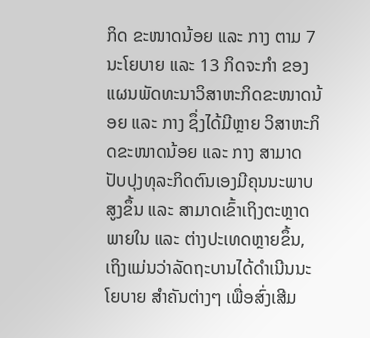ກິດ ຂະໜາດນ້ອຍ ແລະ ກາງ ຕາມ 7 ນະໂຍບາຍ ແລະ 13 ກິດຈະກໍາ ຂອງແຜນພັດທະນາວິສາຫະກິດຂະໜາດນ້ອຍ ແລະ ກາງ ຊຶ່ງໄດ້ມີຫຼາຍ ວິສາຫະກິດຂະໜາດນ້ອຍ ແລະ ກາງ ສາມາດປັບປຸງທຸລະກິດຕົນເອງມີຄຸນນະພາບສູງຂຶ້ນ ແລະ ສາມາດເຂົ້າເຖິງຕະຫຼາດພາຍໃນ ແລະ ຕ່າງປະເທດຫຼາຍຂຶ້ນ, ເຖິງແມ່ນວ່າລັດຖະບານໄດ້ດໍາເນີນນະໂຍບາຍ ສໍາຄັນຕ່າງໆ ເພື່ອສົ່ງເສີມ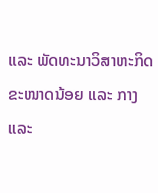ແລະ ພັດທະນາວິສາຫະກິດຂະໜາດນ້ອຍ ແລະ ກາງ ແລະ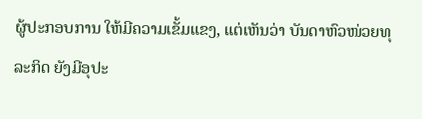ຜູ້ປະກອບການ ໃຫ້ມີຄວາມເຂັ້ມແຂງ, ແຕ່ເຫັນວ່າ ບັນດາຫົວໜ່ວຍທຸລະກິດ ຍັງມີອຸປະ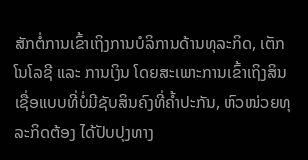ສັກຕໍ່ການເຂົ້າເຖິງການບໍລິການດ້ານທຸລະກິດ, ເຕັກໂນໂລຊີ ແລະ ການເງິນ ໂດຍສະເພາະການເຂົ້າເຖິງສິນເຊື່ອແບບທີ່ບໍ່ມີຊັບສິນຄົງທີ່ຄໍ້າປະກັນ, ຫົວໜ່ວຍທຸລະກິດຕ້ອງ ໄດ້ປັບປຸງທາງ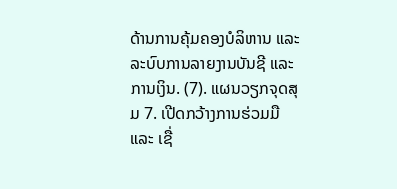ດ້ານການຄຸ້ມຄອງບໍລິຫານ ແລະ ລະບົບການລາຍງານບັນຊີ ແລະ ການເງິນ. (7). ແຜນວຽກຈຸດສຸມ 7. ເປີດກວ້າງການຮ່ວມມື ແລະ ເຊື່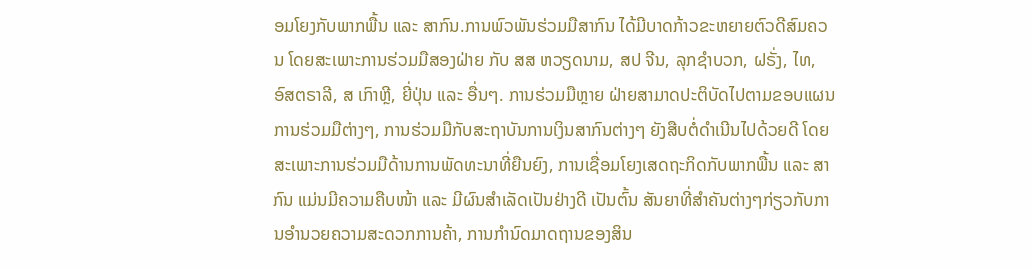ອມໂຍງກັບພາກພື້ນ ແລະ ສາກົນ.ການພົວພັນຮ່ວມມືສາກົນ ໄດ້ມີບາດກ້າວຂະຫຍາຍຕົວດີສົມຄວນ ໂດຍສະເພາະການຮ່ວມມືສອງຝ່າຍ ກັບ ສສ ຫວຽດນາມ, ສປ ຈີນ, ລຸກຊໍາບວກ, ຝຣັ່ງ, ໄທ, ອົສຕຣາລີ, ສ ເກົາຫຼີ, ຍີ່ປຸ່ນ ແລະ ອື່ນໆ. ການຮ່ວມມືຫຼາຍ ຝ່າຍສາມາດປະຕິບັດໄປຕາມຂອບແຜນການຮ່ວມມືຕ່າງໆ, ການຮ່ວມມືກັບສະຖາບັນການເງິນສາກົນຕ່າງໆ ຍັງສືບຕໍ່ດໍາເນີນໄປດ້ວຍດີ ໂດຍສະເພາະການຮ່ວມມືດ້ານການພັດທະນາທີ່ຍືນຍົງ, ການເຊື່ອມໂຍງເສດຖະກິດກັບພາກພື້ນ ແລະ ສາກົນ ແມ່ນມີຄວາມຄືບໜ້າ ແລະ ມີຜົນສໍາເລັດເປັນຢ່າງດີ ເປັນຕົ້ນ ສັນຍາທີ່ສໍາຄັນຕ່າງໆກ່ຽວກັບການອໍານວຍຄວາມສະດວກການຄ້າ, ການກໍານົດມາດຖານຂອງສິນ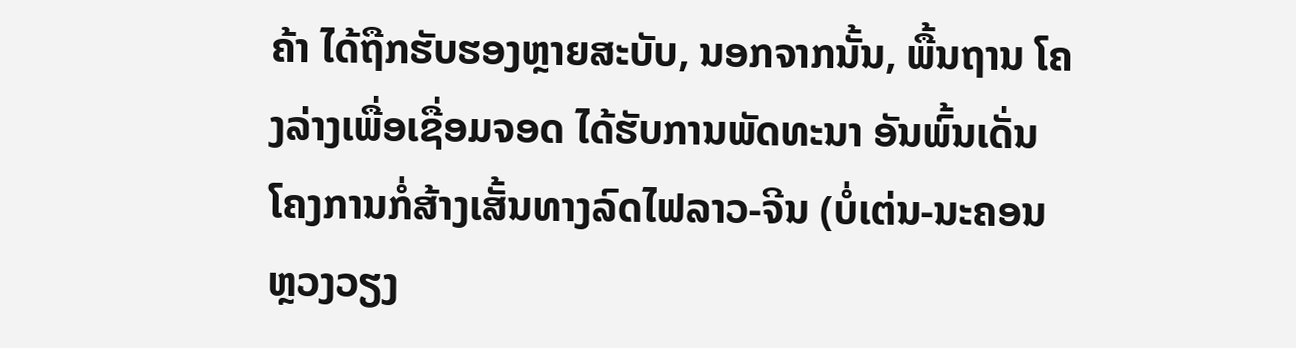ຄ້າ ໄດ້ຖືກຮັບຮອງຫຼາຍສະບັບ, ນອກຈາກນັ້ນ, ພື້ນຖານ ໂຄງລ່າງເພື່ອເຊື່ອມຈອດ ໄດ້ຮັບການພັດທະນາ ອັນພົ້ນເດັ່ນ ໂຄງການກໍ່ສ້າງເສັ້ນທາງລົດໄຟລາວ-ຈີນ (ບໍ່ເຕ່ນ-ນະຄອນຫຼວງວຽງ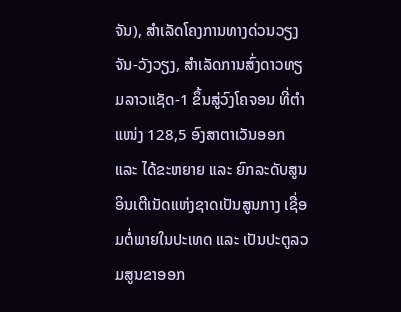ຈັນ), ສໍາເລັດໂຄງການທາງດ່ວນວຽງຈັນ-ວັງວຽງ, ສໍາເລັດການສົ່ງດາວທຽມລາວແຊັດ-1 ຂຶ້ນສູ່ວົງໂຄຈອນ ທີ່ຕໍາແໜ່ງ 128,5 ອົງສາຕາເວັນອອກ ແລະ ໄດ້ຂະຫຍາຍ ແລະ ຍົກລະດັບສູນອິນເຕີເນັດແຫ່ງຊາດເປັນສູນກາງ ເຊື່ອມຕໍ່ພາຍໃນປະເທດ ແລະ ເປັນປະຕູລວມສູນຂາອອກ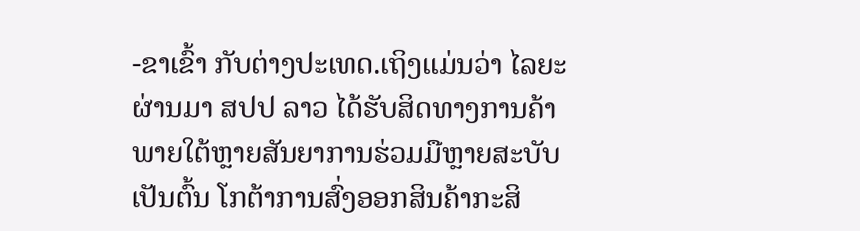-ຂາເຂົ້າ ກັບຕ່າງປະເທດ.ເຖິງແມ່ນວ່າ ໄລຍະຜ່ານມາ ສປປ ລາວ ໄດ້ຮັບສິດທາງການຄ້າພາຍໃຕ້ຫຼາຍສັນຍາການຮ່ວມມືຫຼາຍສະບັບ ເປັນຕົ້ນ ໂກຕ້າການສົ່ງອອກສິນຄ້າກະສິ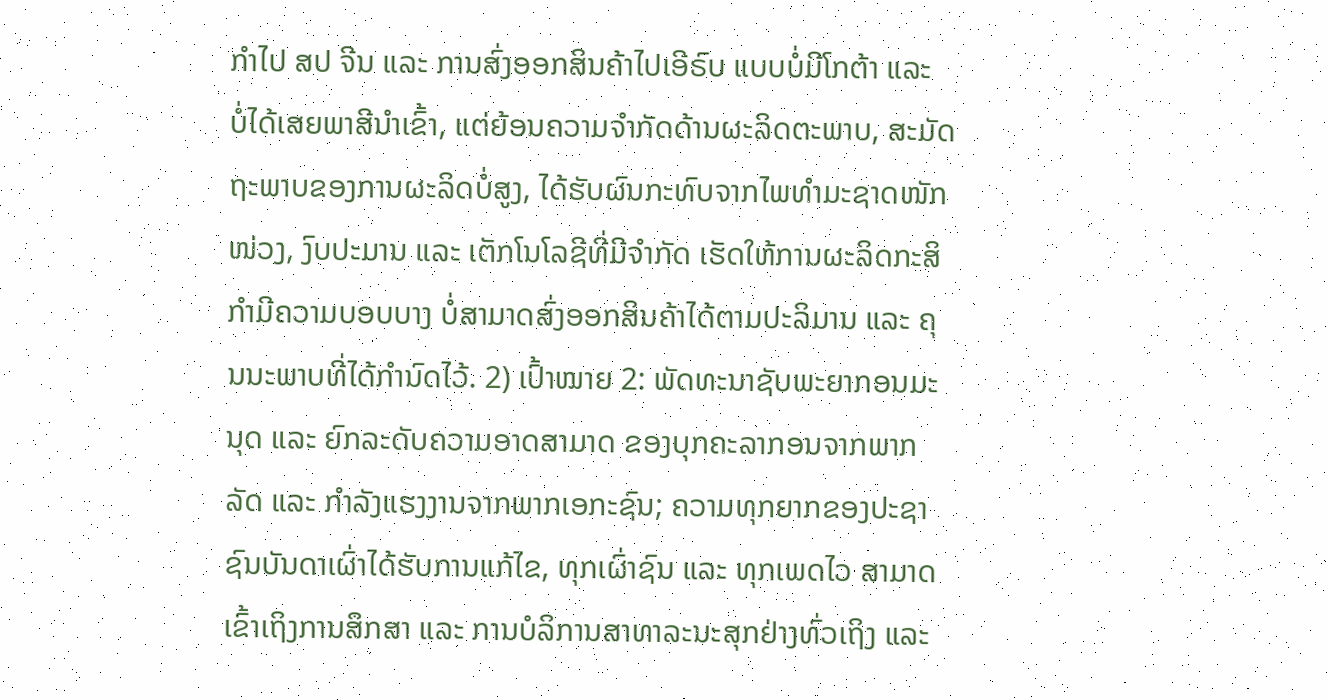ກໍາໄປ ສປ ຈີນ ແລະ ການສົ່ງອອກສິນຄ້າໄປເອີຣົບ ແບບບໍ່ມີໂກຕ້າ ແລະ ບໍ່ໄດ້ເສຍພາສີນໍາເຂົ້າ, ແຕ່ຍ້ອນຄວາມຈໍາກັດດ້ານຜະລິດຕະພາບ, ສະມັດຖະພາບຂອງການຜະລິດບໍ່ສູງ, ໄດ້ຮັບຜົນກະທົບຈາກໄພທໍາມະຊາດໜັກໜ່ວງ, ງົບປະມານ ແລະ ເຕັກໂນໂລຊີທີ່ມີຈໍາກັດ ເຮັດໃຫ້ການຜະລິດກະສິກໍາມີຄວາມບອບບາງ ບໍ່ສາມາດສົ່ງອອກສິນຄ້າໄດ້ຕາມປະລິມານ ແລະ ຄຸນນະພາບທີ່ໄດ້ກໍານົດໄວ້. 2) ເປົ້າໝາຍ 2: ພັດທະນາຊັບພະຍາກອນມະນຸດ ແລະ ຍົກລະດັບຄວາມອາດສາມາດ ຂອງບຸກຄະລາກອນຈາກພາກລັດ ແລະ ກໍາລັງແຮງງານຈາກພາກເອກະຊົນ; ຄວາມທຸກຍາກຂອງປະຊາຊົນບັນດາເຜົ່າໄດ້ຮັບການແກ້ໄຂ, ທຸກເຜົ່າຊົນ ແລະ ທຸກເພດໄວ ສາມາດເຂົ້າເຖິງການສຶກສາ ແລະ ການບໍລິການສາທາລະນະສຸກຢ່າງທົ່ວເຖິງ ແລະ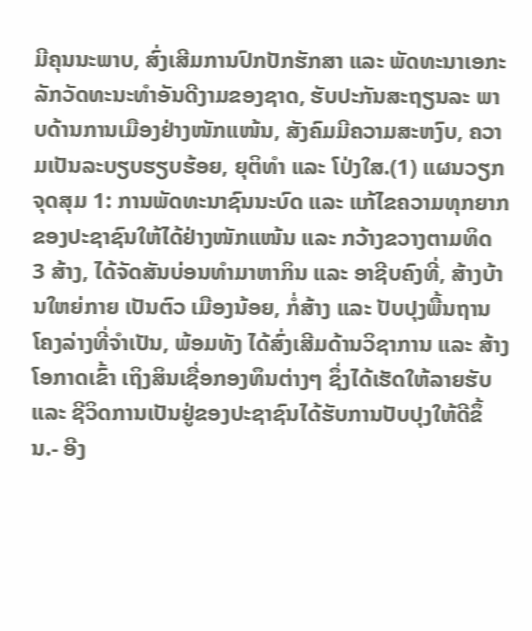ມີຄຸນນະພາບ, ສົ່ງເສີມການປົກປັກຮັກສາ ແລະ ພັດທະນາເອກະລັກວັດທະນະທໍາອັນດີງາມຂອງຊາດ, ຮັບປະກັນສະຖຽນລະ ພາບດ້ານການເມືອງຢ່າງໜັກແໜ້ນ, ສັງຄົມມີຄວາມສະຫງົບ, ຄວາມເປັນລະບຽບຮຽບຮ້ອຍ, ຍຸຕິທໍາ ແລະ ໂປ່ງໃສ.(1) ແຜນວຽກຈຸດສຸມ 1: ການພັດທະນາຊົນນະບົດ ແລະ ແກ້ໄຂຄວາມທຸກຍາກຂອງປະຊາຊົນໃຫ້ໄດ້ຢ່າງໜັກແໜ້ນ ແລະ ກວ້າງຂວາງຕາມທິດ 3 ສ້າງ, ໄດ້ຈັດສັນບ່ອນທໍາມາຫາກິນ ແລະ ອາຊີບຄົງທີ່, ສ້າງບ້ານໃຫຍ່ກາຍ ເປັນຕົວ ເມືອງນ້ອຍ, ກໍ່ສ້າງ ແລະ ປັບປຸງພື້ນຖານໂຄງລ່າງທີ່ຈໍາເປັນ, ພ້ອມທັງ ໄດ້ສົ່ງເສີມດ້ານວິຊາການ ແລະ ສ້າງໂອກາດເຂົ້າ ເຖິງສິນເຊື່ອກອງທຶນຕ່າງໆ ຊຶ່ງໄດ້ເຮັດໃຫ້ລາຍຮັບ ແລະ ຊີວິດການເປັນຢູ່ຂອງປະຊາຊົນໄດ້ຮັບການປັບປຸງໃຫ້ດີຂຶ້ນ.- ອີງ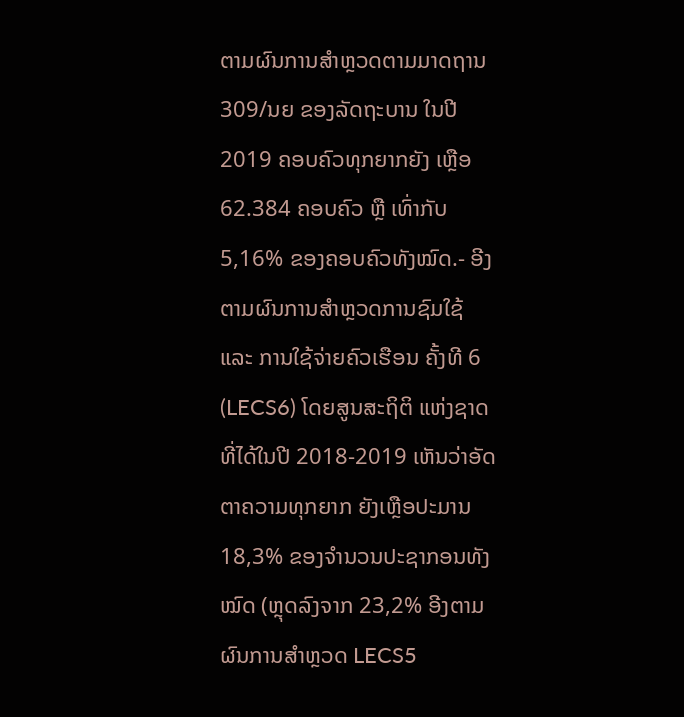ຕາມຜົນການສໍາຫຼວດຕາມມາດຖານ 309/ນຍ ຂອງລັດຖະບານ ໃນປີ 2019 ຄອບຄົວທຸກຍາກຍັງ ເຫຼືອ 62.384 ຄອບຄົວ ຫຼື ເທົ່າກັບ 5,16% ຂອງຄອບຄົວທັງໝົດ.- ອີງຕາມຜົນການສໍາຫຼວດການຊົມໃຊ້ ແລະ ການໃຊ້ຈ່າຍຄົວເຮືອນ ຄັ້ງທີ 6 (LECS6) ໂດຍສູນສະຖິຕິ ແຫ່ງຊາດ ທີ່ໄດ້ໃນປີ 2018-2019 ເຫັນວ່າອັດຕາຄວາມທຸກຍາກ ຍັງເຫຼືອປະມານ 18,3% ຂອງຈໍານວນປະຊາກອນທັງໝົດ (ຫຼຸດລົງຈາກ 23,2% ອີງຕາມຜົນການສຳຫຼວດ LECS5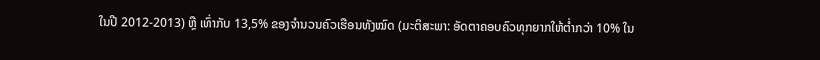ໃນປີ 2012-2013) ຫຼື ເທົ່າກັບ 13,5% ຂອງຈໍານວນຄົວເຮືອນທັງໝົດ (ມະຕິສະພາ: ອັດຕາຄອບຄົວທຸກຍາກໃຫ້ຕໍ່າກວ່າ 10% ໃນ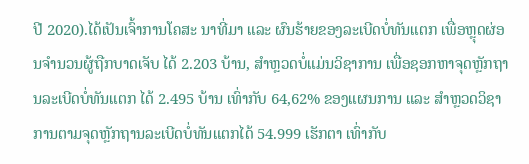ປີ 2020).ໄດ້ເປັນເຈົ້າການໂຄສະ ນາທີ່ມາ ແລະ ຜົນຮ້າຍຂອງລະເບີດບໍ່ທັນແຕກ ເພື່ອຫຼຸດຜ່ອນຈໍານວນຜູ້ຖືກບາດເຈັບ ໄດ້ 2.203 ບ້ານ, ສໍາຫຼວດບໍ່ແມ່ນວິຊາການ ເພື່ອຊອກຫາຈຸດຫຼັກຖານລະເບີດບໍ່ທັນແຕກ ໄດ້ 2.495 ບ້ານ ເທົ່າກັບ 64,62% ຂອງແຜນການ ແລະ ສໍາຫຼວດວິຊາການຕາມຈຸດຫຼັກຖານລະເບີດບໍ່ທັນແຕກໄດ້ 54.999 ເຮັກຕາ ເທົ່າກັບ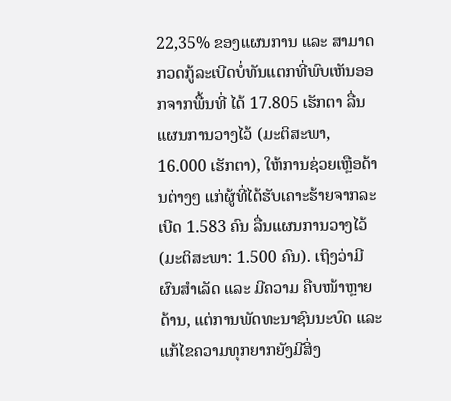22,35% ຂອງແຜນການ ແລະ ສາມາດກວດກູ້ລະເບີດບໍ່ທັນແຕກທີ່ພົບເຫັນອອກຈາກພື້ນທີ່ ໄດ້ 17.805 ເຮັກຕາ ລື່ນແຜນການວາງໄວ້ (ມະຕິສະພາ, 16.000 ເຮັກຕາ), ໃຫ້ການຊ່ວຍເຫຼືອດ້ານຕ່າງໆ ແກ່ຜູ້ທີ່ໄດ້ຮັບເຄາະຮ້າຍຈາກລະເບີດ 1.583 ຄົນ ລື່ນແຜນການວາງໄວ້ (ມະຕິສະພາ: 1.500 ຄົນ). ເຖິງວ່າມີຜົນສໍາເລັດ ແລະ ມີຄວາມ ຄືບໜ້າຫຼາຍດ້ານ, ແຕ່ການພັດທະນາຊົນນະບົດ ແລະ ແກ້ໄຂຄວາມທຸກຍາກຍັງມີສິ່ງ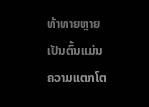ທ້າທາຍຫຼາຍ ເປັນຕົ້ນແມ່ນ ຄວາມແຕກໂຕ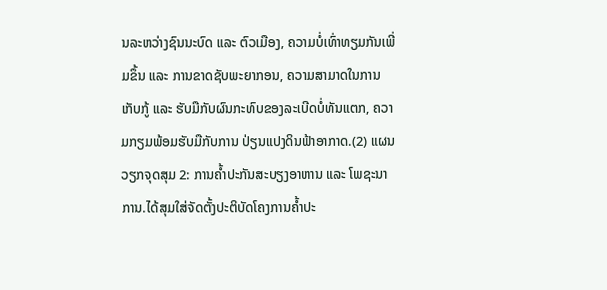ນລະຫວ່າງຊົນນະບົດ ແລະ ຕົວເມືອງ, ຄວາມບໍ່ເທົ່າທຽມກັນເພີ່ມຂຶ້ນ ແລະ ການຂາດຊັບພະຍາກອນ, ຄວາມສາມາດໃນການເກັບກູ້ ແລະ ຮັບມືກັບຜົນກະທົບຂອງລະເບີດບໍ່ທັນແຕກ, ຄວາມກຽມພ້ອມຮັບມືກັບການ ປ່ຽນແປງດິນຟ້າອາກາດ.(2) ແຜນວຽກຈຸດສຸມ 2: ການຄໍ້າປະກັນສະບຽງອາຫານ ແລະ ໂພຊະນາການ.ໄດ້ສຸມໃສ່ຈັດຕັ້ງປະຕິບັດໂຄງການຄ້ຳປະ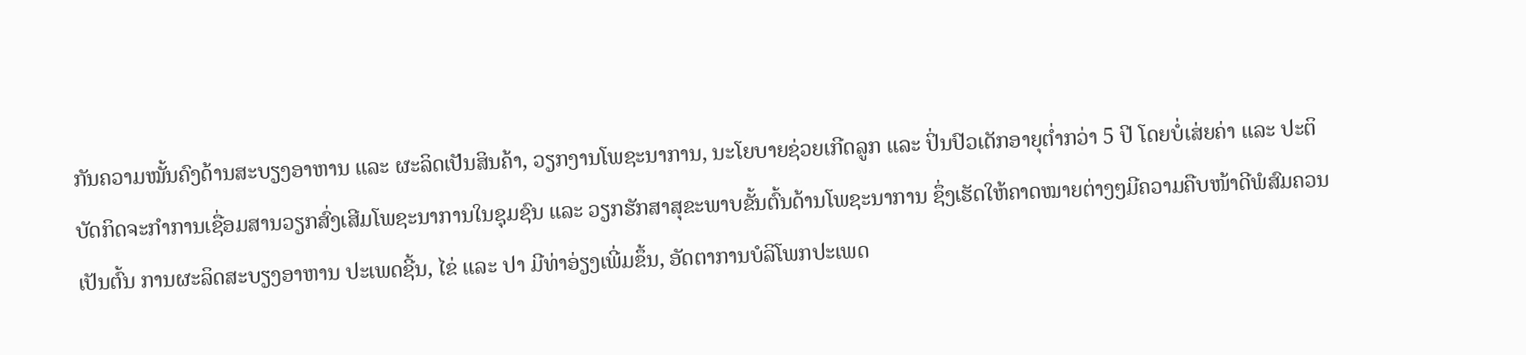ກັນຄວາມໝັ້ນຄົງດ້ານສະບຽງອາຫານ ແລະ ຜະລິດເປັນສິນຄ້າ, ວຽກງານໂພຊະນາການ, ນະໂຍບາຍຊ່ວຍເກີດລູກ ແລະ ປິ່ນປົວເດັກອາຍຸຕໍ່າກວ່າ 5 ປີ ໂດຍບໍ່ເສ່ຍຄ່າ ແລະ ປະຕິບັດກິດຈະກໍາການເຊື່ອມສານວຽກສົ່ງເສີມໂພຊະນາການໃນຊຸມຊົນ ແລະ ວຽກຮັກສາສຸຂະພາບຂັ້ນຕົ້ນດ້ານໂພຊະນາການ ຊຶ່ງເຮັດໃຫ້ຄາດໝາຍຕ່າງໆມີຄວາມຄືບໜ້າດີພໍສົມຄວນ ເປັນຕົ້ນ ການຜະລິດສະບຽງອາຫານ ປະເພດຊີ້ນ, ໄຂ່ ແລະ ປາ ມີທ່າອ່ຽງເພີ່ມຂຶ້ນ, ອັດຕາການບໍລິໂພກປະເພດ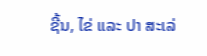ຊີ້ນ, ໄຂ່ ແລະ ປາ ສະເລ່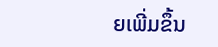ຍເພີ່ມຂຶ້ນ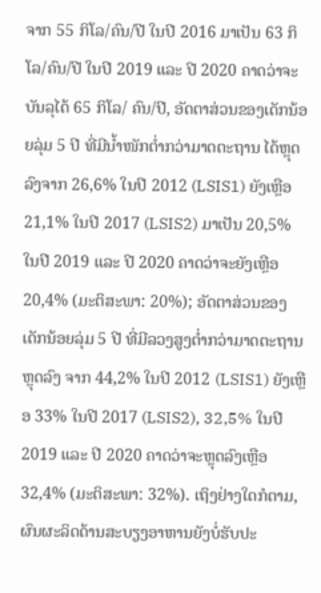ຈາກ 55 ກິໂລ/ຄົນ/ປີ ໃນປີ 2016 ມາເປັນ 63 ກິໂລ/ຄົນ/ປີ ໃນປີ 2019 ແລະ ປີ 2020 ຄາດວ່າຈະບັນລຸໄດ້ 65 ກິໂລ/ ຄົນ/ປີ, ອັດຕາສ່ວນຂອງເດັກນ້ອຍລຸ່ມ 5 ປີ ທີ່ມີນ້ຳໜັກຕ່ຳກວ່າມາດຕະຖານ ໄດ້ຫຼຸດລົງຈາກ 26,6% ໃນປີ 2012 (LSIS1) ຍັງເຫຼືອ 21,1% ໃນປີ 2017 (LSIS2) ມາເປັນ 20,5% ໃນປີ 2019 ແລະ ປີ 2020 ຄາດວ່າຈະຍັງເຫຼືອ 20,4% (ມະຕິສະພາ: 20%); ອັດຕາສ່ວນຂອງເດັກນ້ອຍລຸ່ມ 5 ປີ ທີ່ມີລວງສູງຕໍ່າກວ່າມາດຕະຖານ ຫຼຸດລົງ ຈາກ 44,2% ໃນປີ 2012 (LSIS1) ຍັງເຫຼືອ 33% ໃນປີ 2017 (LSIS2), 32,5% ໃນປີ 2019 ແລະ ປີ 2020 ຄາດວ່າຈະຫຼຸດລົງເຫຼືອ 32,4% (ມະຕິສະພາ: 32%). ເຖິງຢ່າງໃດກໍຕາມ, ຜົນຜະລິດດ້ານສະບຽງອາຫານຍັງບໍ່ຮັບປະ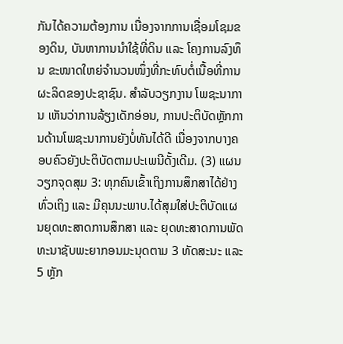ກັນໄດ້ຄວາມຕ້ອງການ ເນື່ອງຈາກການເຊື່ອມໂຊມຂອງດິນ, ບັນຫາການນໍາໃຊ້ທີ່ດິນ ແລະ ໂຄງການລົງທຶນ ຂະໜາດໃຫຍ່ຈໍານວນໜຶ່ງທີ່ກະທົບຕໍ່ເນື້ອທີ່ການຜະລິດຂອງປະຊາຊົນ. ສໍາລັບວຽກງານ ໂພຊະນາການ ເຫັນວ່າການລ້ຽງເດັກອ່ອນ, ການປະຕິບັດຫຼັກການດ້ານໂພຊະນາການຍັງບໍ່ທັນໄດ້ດີ ເນື່ອງຈາກບາງຄອບຄົວຍັງປະຕິບັດຕາມປະເພນີດັ້ງເດີມ. (3) ແຜນວຽກຈຸດສຸມ 3: ທຸກຄົນເຂົ້າເຖິງການສຶກສາໄດ້ຢ່າງທົ່ວເຖິງ ແລະ ມີຄຸນນະພາບ.ໄດ້ສຸມໃສ່ປະຕິບັດແຜນຍຸດທະສາດການສຶກສາ ແລະ ຍຸດທະສາດການພັດທະນາຊັບພະຍາກອນມະນຸດຕາມ 3 ທັດສະນະ ແລະ 5 ຫຼັກ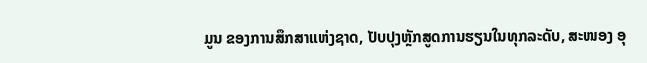ມູນ ຂອງການສຶກສາແຫ່ງຊາດ, ປັບປຸງຫຼັກສູດການຮຽນໃນທຸກລະດັບ, ສະໜອງ ອຸ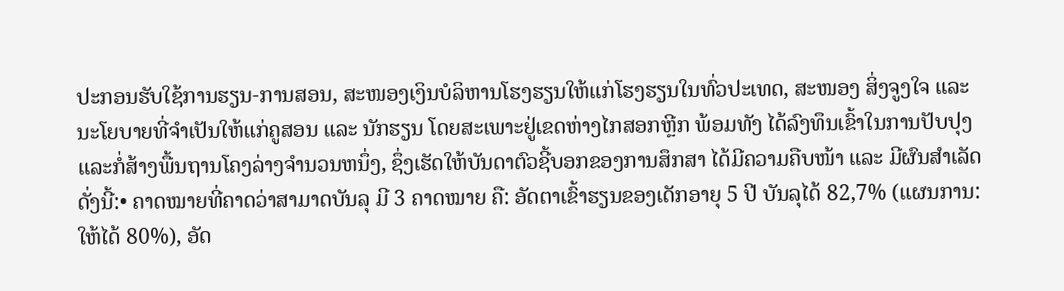ປະກອນຮັບໃຊ້ການຮຽນ-ການສອນ, ສະໜອງເງິນບໍລິຫານໂຮງຮຽນໃຫ້ແກ່ໂຮງຮຽນໃນທົ່ວປະເທດ, ສະໜອງ ສິ່ງຈູງໃຈ ແລະ ນະໂຍບາຍທີ່ຈໍາເປັນໃຫ້ແກ່ຄູສອນ ແລະ ນັກຮຽນ ໂດຍສະເພາະຢູ່ເຂດຫ່າງໄກສອກຫຼີກ ພ້ອມທັງ ໄດ້ລົງທຶນເຂົ້າໃນການປັບປຸງແລະກໍ່ສ້າງພື້ນຖານໂຄງລ່າງຈໍານວນຫນຶ່ງ, ຊຶ່ງເຮັດໃຫ້ບັນດາຕົວຊີ້ບອກຂອງການສຶກສາ ໄດ້ມີຄວາມຄືບໜ້າ ແລະ ມີຜົນສໍາເລັດ ດັ່ງນີ້:• ຄາດໝາຍທີ່ຄາດວ່າສາມາດບັນລຸ ມີ 3 ຄາດໝາຍ ຄື: ອັດຕາເຂົ້າຮຽນຂອງເດັກອາຍຸ 5 ປີ ບັນລຸໄດ້ 82,7% (ແຜນການ: ໃຫ້ໄດ້ 80%), ອັດ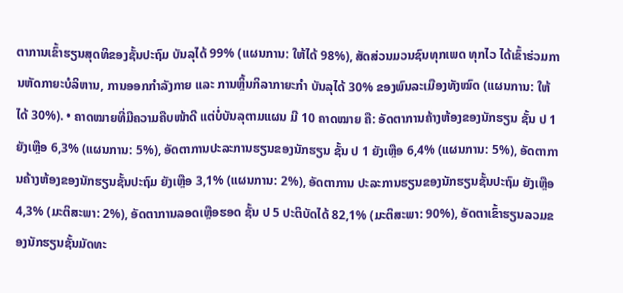ຕາການເຂົ້າຮຽນສຸດທິຂອງຊັ້ນປະຖົມ ບັນລຸໄດ້ 99% (ແຜນການ: ໃຫ້ໄດ້ 98%), ສັດສ່ວນມວນຊົນທຸກເພດ ທຸກໄວ ໄດ້ເຂົ້າຮ່ວມການຫັດກາຍະບໍລິຫານ, ການອອກກໍາລັງກາຍ ແລະ ການຫຼິ້ນກິລາກາຍະກໍາ ບັນລຸໄດ້ 30% ຂອງພົນລະເມືອງທັງໝົດ (ແຜນການ: ໃຫ້ໄດ້ 30%). • ຄາດໝາຍທີ່ມີຄວາມຄືບໜ້າດີ ແຕ່ບໍ່ບັນລຸຕາມແຜນ ມີ 10 ຄາດໝາຍ ຄື: ອັດຕາການຄ້າງຫ້ອງຂອງນັກຮຽນ ຊັ້ນ ປ 1 ຍັງເຫຼືອ 6,3% (ແຜນການ: 5%), ອັດຕາການປະລະການຮຽນຂອງນັກຮຽນ ຊັ້ນ ປ 1 ຍັງເຫຼືອ 6,4% (ແຜນການ: 5%), ອັດຕາການຄ້າງຫ້ອງຂອງນັກຮຽນຊັ້ນປະຖົມ ຍັງເຫຼືອ 3,1% (ແຜນການ: 2%), ອັດຕາການ ປະລະການຮຽນຂອງນັກຮຽນຊັ້ນປະຖົມ ຍັງເຫຼືອ 4,3% (ມະຕິສະພາ: 2%), ອັດຕາການລອດເຫຼືອຮອດ ຊັ້ນ ປ 5 ປະຕິບັດໄດ້ 82,1% (ມະຕິສະພາ: 90%), ອັດຕາເຂົ້າຮຽນລວມຂອງນັກຮຽນຊັ້ນມັດທະ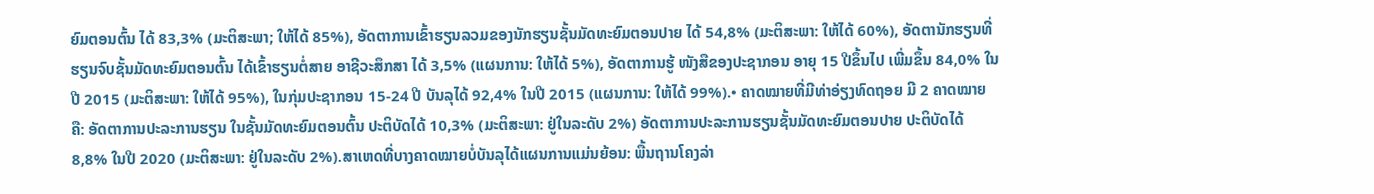ຍົມຕອນຕົ້ນ ໄດ້ 83,3% (ມະຕິສະພາ; ໃຫ້ໄດ້ 85%), ອັດຕາການເຂົ້າຮຽນລວມຂອງນັກຮຽນຊັ້ນມັດທະຍົມຕອນປາຍ ໄດ້ 54,8% (ມະຕິສະພາ: ໃຫ້ໄດ້ 60%), ອັດຕານັກຮຽນທີ່ຮຽນຈົບຊັ້ນມັດທະຍົມຕອນຕົ້ນ ໄດ້ເຂົ້າຮຽນຕໍ່ສາຍ ອາຊີວະສຶກສາ ໄດ້ 3,5% (ແຜນການ: ໃຫ້ໄດ້ 5%), ອັດຕາການຮູ້ ໜັງສືຂອງປະຊາກອນ ອາຍຸ 15 ປີຂຶ້ນໄປ ເພີ່ມຂຶ້ນ 84,0% ໃນປີ 2015 (ມະຕິສະພາ: ໃຫ້ໄດ້ 95%), ໃນກຸ່ມປະຊາກອນ 15-24 ປີ ບັນລຸໄດ້ 92,4% ໃນປີ 2015 (ແຜນການ: ໃຫ້ໄດ້ 99%).• ຄາດໝາຍທີ່ມີທ່າອ່ຽງທົດຖອຍ ມີ 2 ຄາດໝາຍ ຄື: ອັດຕາການປະລະການຮຽນ ໃນຊັ້ນມັດທະຍົມຕອນຕົ້ນ ປະຕິບັດໄດ້ 10,3% (ມະຕິສະພາ: ຢູ່ໃນລະດັບ 2%) ອັດຕາການປະລະການຮຽນຊັ້ນມັດທະຍົມຕອນປາຍ ປະຕິບັດໄດ້ 8,8% ໃນປີ 2020 (ມະຕິສະພາ: ຢູ່ໃນລະດັບ 2%).ສາເຫດທີ່ບາງຄາດໝາຍບໍ່ບັນລຸໄດ້ແຜນການແມ່ນຍ້ອນ: ພື້ນຖານໂຄງລ່າ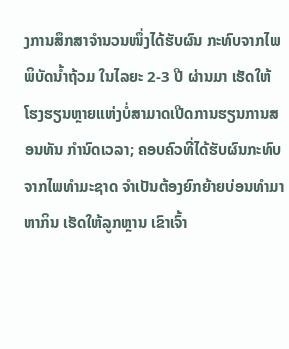ງການສຶກສາຈໍານວນໜຶ່ງໄດ້ຮັບຜົນ ກະທົບຈາກໄພພິບັດນ້ຳຖ້ວມ ໃນໄລຍະ 2-3 ປີ ຜ່ານມາ ເຮັດໃຫ້ໂຮງຮຽນຫຼາຍແຫ່ງບໍ່ສາມາດເປີດການຮຽນການສອນທັນ ກໍານົດເວລາ; ຄອບຄົວທີ່ໄດ້ຮັບຜົນກະທົບຈາກໄພທໍາມະຊາດ ຈໍາເປັນຕ້ອງຍົກຍ້າຍບ່ອນທໍາມາຫາກິນ ເຮັດໃຫ້ລູກຫຼານ ເຂົາເຈົ້າ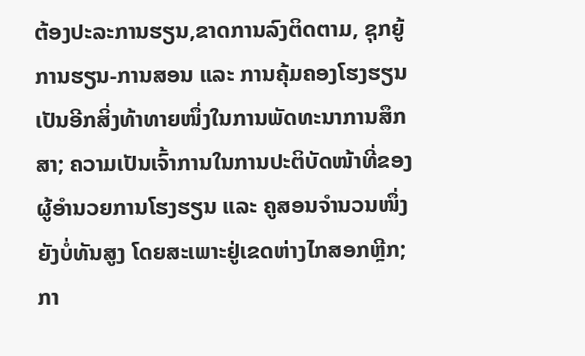ຕ້ອງປະລະການຮຽນ,ຂາດການລົງຕິດຕາມ, ຊຸກຍູ້ການຮຽນ-ການສອນ ແລະ ການຄຸ້ມຄອງໂຮງຮຽນເປັນອີກສິ່ງທ້າທາຍໜຶ່ງໃນການພັດທະນາການສຶກສາ; ຄວາມເປັນເຈົ້າການໃນການປະຕິບັດໜ້າທີ່ຂອງຜູ້ອໍານວຍການໂຮງຮຽນ ແລະ ຄູສອນຈໍານວນໜຶ່ງ ຍັງບໍ່ທັນສູງ ໂດຍສະເພາະຢູ່ເຂດຫ່າງໄກສອກຫຼີກ; ກາ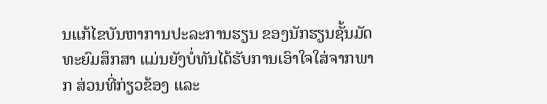ນແກ້ໄຂບັນຫາການປະລະການຮຽນ ຂອງນັກຮຽນຊັ້ນມັດທະຍົມສຶກສາ ແມ່ນຍັງບໍ່ທັນໄດ້ຮັບການເອົາໃຈໃສ່ຈາກພາກ ສ່ວນທີ່ກ່ຽວຂ້ອງ ແລະ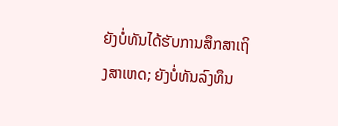ຍັງບໍ່ທັນໄດ້ຮັບການສຶກສາເຖິງສາເຫດ; ຍັງບໍ່ທັນລົງທຶນ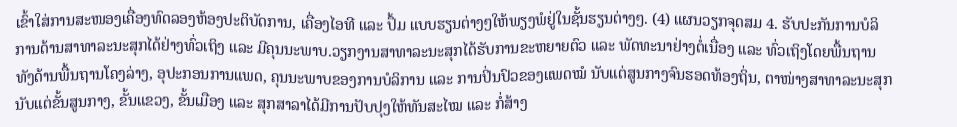ເຂົ້າໃສ່ການສະໜອງເຄື່ອງທົດລອງຫ້ອງປະຕິບັດການ, ເຄື່ອງໄອທີ ແລະ ປຶ້ມ ແບບຮຽນຕ່າງໆໃຫ້ພຽງພໍຢູ່ໃນຊັ້ນຮຽນຕ່າງໆ. (4) ແຜນວຽກຈຸດສມ 4. ຮັບປະກັນການບໍລິການດ້ານສາທາລະນະສຸກໄດ້ຢ່າງທົ່ວເຖິງ ແລະ ມີຄຸນນະພາບ.ວຽກງານສາທາລະນະສຸກໄດ້ຮັບການຂະຫຍາຍຕົວ ແລະ ພັດທະນາຢ່າງຕໍ່ເນື່ອງ ແລະ ທົ່ວເຖິງໂດຍພື້ນຖານ ທັງດ້ານພື້ນຖານໂຄງລ່າງ, ອຸປະກອນການແພດ, ຄຸນນະພາບຂອງການບໍລິການ ແລະ ການປິ່ນປົວຂອງແພດໝໍ ນັບແຕ່ສູນກາງຈົນຮອດທ້ອງຖິ່ນ, ຕາໜ່າງສາທາລະນະສຸກນັບແຕ່ຂັ້ນສູນກາງ, ຂັ້ນແຂວງ, ຂັ້ນເມືອງ ແລະ ສຸກສາລາໄດ້ມີການປັບປຸງໃຫ້ທັນສະໄໝ ແລະ ກໍ່ສ້າງ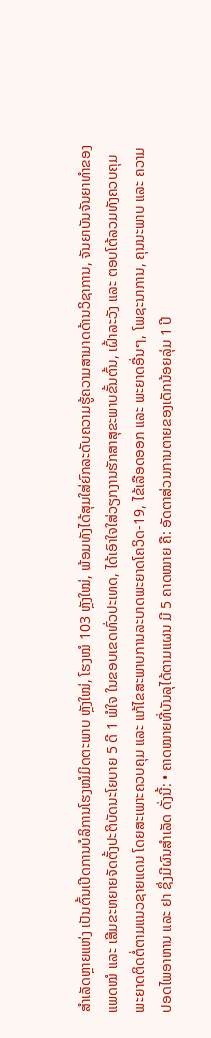ສໍາເລັດຫຼາຍແຫ່ງ ເປັນຕົ້ນເປີດການບໍລິການໂຮງໝໍມິດຕະພາບ ຫຼັງໃໝ່, ໂຮງໝໍ 103 ຫຼັງໃໝ່, ພ້ອມທັງໄດ້ສຸມໃສ່ຍົກລະດັບຄວາມຮູ້ຄວາມສາມາດດ້ານວິຊາການ, ຈັນຍາບັນຈັນຍາທໍາຂອງແພດໝໍ ແລະ ເສີມຂະຫຍາຍຈັດຕັ້ງປະຕິບັດນະໂຍບາຍ 5 ດີ 1 ພໍໃຈ ໃນຂອບເຂດທົ່ວປະເທດ, ໄດ້ເອົາໃຈໃສ່ວຽກງານຮັກສາສຸຂະພາບຂັ້ນຕົ້ນ, ເຝົ້າລະວັງ ແລະ ຕອບໂຕ້ລວມທັງຄວບຄຸມພະຍາດຕິດຕໍ່ຕາມແນວຊາຍແດນ ໂດຍສະເພາະຄວບຄຸມ ແລະ ແກ້ໄຂສະພາບການລະບາດພະຍາດໂຄວິດ-19, ໄຂ້ເລືອດອອກ ແລະ ພະຍາດອື່ນໆ, ໂພຊະນາການ, ຄຸນນະພາບ ແລະ ຄວາມປອດໄພອາຫານ ແລະ ຢາ ຊຶ່ງມີຜົນສໍາເລັດ ດັ່ງນີ້: • ຄາດໝາຍທີ່ບັນລຸໄດ້ຕາມແຜນ ມີ 5 ຄາດໝາຍ ຄື: ອັດຕາສ່ວນການຕາຍຂອງເດັກນ້ອຍລຸ່ມ 1 ປີ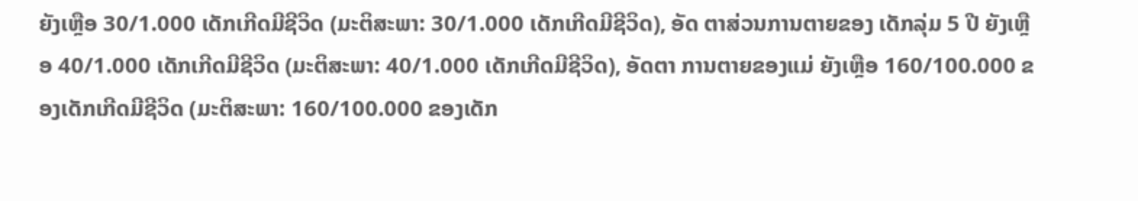ຍັງເຫຼືອ 30/1.000 ເດັກເກີດມີຊີວິດ (ມະຕິສະພາ: 30/1.000 ເດັກເກີດມີຊີວິດ), ອັດ ຕາສ່ວນການຕາຍຂອງ ເດັກລຸ່ມ 5 ປີ ຍັງເຫຼືອ 40/1.000 ເດັກເກີດມີຊີວິດ (ມະຕິສະພາ: 40/1.000 ເດັກເກີດມີຊີວິດ), ອັດຕາ ການຕາຍຂອງແມ່ ຍັງເຫຼືອ 160/100.000 ຂອງເດັກເກີດມີຊີວິດ (ມະຕິສະພາ: 160/100.000 ຂອງເດັກ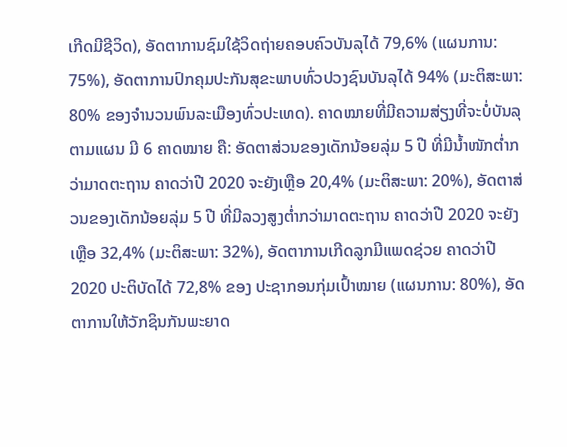ເກີດມີຊີວິດ), ອັດຕາການຊົມໃຊ້ວິດຖ່າຍຄອບຄົວບັນລຸໄດ້ 79,6% (ແຜນການ: 75%), ອັດຕາການປົກຄຸມປະກັນສຸຂະພາບທົ່ວປວງຊົນບັນລຸໄດ້ 94% (ມະຕິສະພາ: 80% ຂອງຈໍານວນພົນລະເມືອງທົ່ວປະເທດ). ຄາດໝາຍທີ່ມີຄວາມສ່ຽງທີ່ຈະບໍ່ບັນລຸຕາມແຜນ ມີ 6 ຄາດໝາຍ ຄື: ອັດຕາສ່ວນຂອງເດັກນ້ອຍລຸ່ມ 5 ປີ ທີ່ມີນ້ຳໜັກຕ່ຳກວ່າມາດຕະຖານ ຄາດວ່າປີ 2020 ຈະຍັງເຫຼືອ 20,4% (ມະຕິສະພາ: 20%), ອັດຕາສ່ວນຂອງເດັກນ້ອຍລຸ່ມ 5 ປີ ທີ່ມີລວງສູງຕໍ່າກວ່າມາດຕະຖານ ຄາດວ່າປີ 2020 ຈະຍັງເຫຼືອ 32,4% (ມະຕິສະພາ: 32%), ອັດຕາການເກີດລູກມີແພດຊ່ວຍ ຄາດວ່າປີ 2020 ປະຕິບັດໄດ້ 72,8% ຂອງ ປະຊາກອນກຸ່ມເປົ້າໝາຍ (ແຜນການ: 80%), ອັດຕາການໃຫ້ວັກຊິນກັນພະຍາດ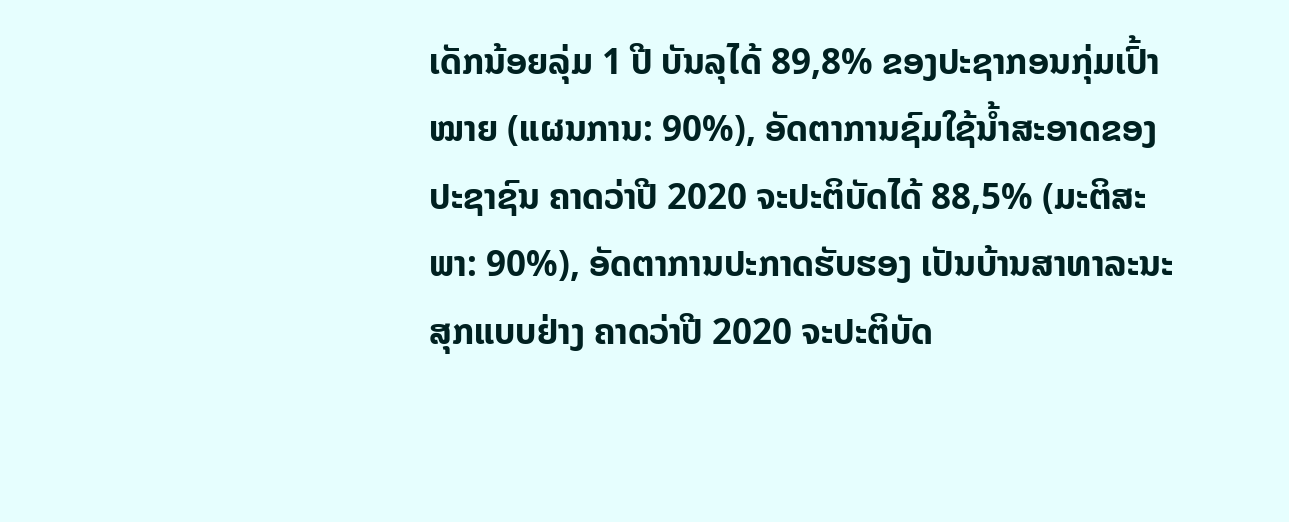ເດັກນ້ອຍລຸ່ມ 1 ປີ ບັນລຸໄດ້ 89,8% ຂອງປະຊາກອນກຸ່ມເປົ້າໝາຍ (ແຜນການ: 90%), ອັດຕາການຊົມໃຊ້ນ້ຳສະອາດຂອງປະຊາຊົນ ຄາດວ່າປີ 2020 ຈະປະຕິບັດໄດ້ 88,5% (ມະຕິສະພາ: 90%), ອັດຕາການປະກາດຮັບຮອງ ເປັນບ້ານສາທາລະນະສຸກແບບຢ່າງ ຄາດວ່າປີ 2020 ຈະປະຕິບັດ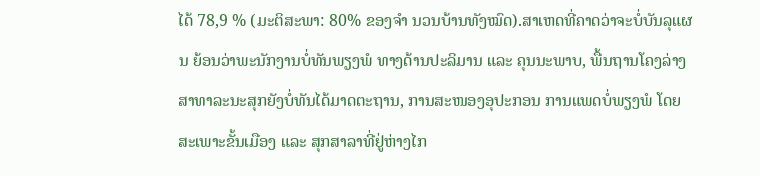ໄດ້ 78,9 % (ມະຕິສະພາ: 80% ຂອງຈໍາ ນວນບ້ານທັງໝົດ).ສາເຫດທີ່ຄາດວ່າຈະບໍ່ບັນລຸແຜນ ຍ້ອນວ່າພະນັກງານບໍ່ທັນພຽງພໍ ທາງດ້ານປະລິມານ ແລະ ຄຸນນະພາບ, ພື້ນຖານໂຄງລ່າງສາທາລະນະສຸກຍັງບໍ່ທັນໄດ້ມາດຕະຖານ, ການສະໜອງອຸປະກອນ ການແພດບໍ່ພຽງພໍ ໂດຍສະເພາະຂັ້ນເມືອງ ແລະ ສຸກສາລາທີ່ຢູ່ຫ່າງໄກ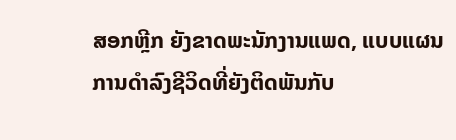ສອກຫຼີກ ຍັງຂາດພະນັກງານແພດ, ແບບແຜນການດຳລົງຊີວິດທີ່ຍັງຕິດພັນກັບ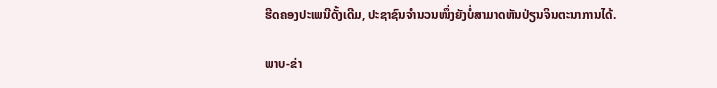ຮີດຄອງປະເພນີດັ້ງເດີມ, ປະຊາຊົນຈໍານວນໜຶ່ງຍັງບໍ່ສາມາດຫັນປ່ຽນຈິນຕະນາການໄດ້.

ພາບ-ຂ່າ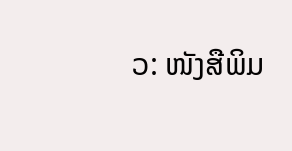ວ: ໜັງສືພິມ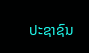ປະຊາຊົນ